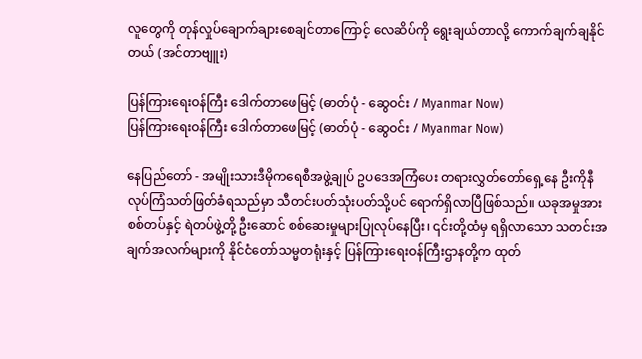လူတွေကို တုန်လှုပ်ချောက်ချားစေချင်တာကြောင့် လေဆိပ်ကို ရွေးချယ်တာလို့ ကောက်ချက်ချနိုင်တယ် (အင်တာဗျူး)

ပြန်ကြားရေးဝန်ကြီး ဒေါက်တာဖေမြင့် (ဓာတ်ပုံ - ဆွေဝင်း / Myanmar Now)
ပြန်ကြားရေးဝန်ကြီး ဒေါက်တာဖေမြင့် (ဓာတ်ပုံ - ဆွေဝင်း / Myanmar Now)

နေပြည်တော် - အမျိုးသားဒီမိုကရေစီအဖွဲ့ချုပ် ဥပဒေအကြံပေး တရားလွှတ်တော်ရှေ့နေ ဦးကိုနီ လုပ်ကြံသတ်ဖြတ်ခံရသည်မှာ သီတင်းပတ်သုံးပတ်သို့ပင် ရောက်ရှိလာပြီဖြစ်သည်။ ယခုအမှုအား စစ်တပ်နှင့် ရဲတပ်ဖွဲ့တို့ ဦးဆောင် စစ်ဆေးမှုများပြုလုပ်နေပြီး၊ ၎င်းတို့ထံမှ ရရှိလာသော သတင်းအချက်အလက်များကို နိုင်ငံတော်သမ္မတရုံးနှင့် ပြန်ကြားရေးဝန်ကြီးဌာနတို့က ထုတ်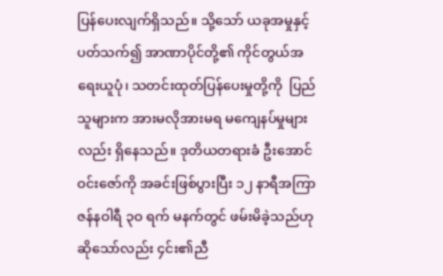ပြန်ပေးလျက်ရှိသည်။ သို့သော် ယခုအမှုနှင့်ပတ်သက်၍ အာဏာပိုင်တို့၏ ကိုင်တွယ်အရေးယူပုံ၊ သတင်းထုတ်ပြန်ပေးမှုတို့ကို  ပြည်သူများက အားမလိုအားမရ မကျေနပ်မှုများလည်း ရှိနေသည်။ ဒုတိယတရားခံ ဦးအောင်ဝင်းဇော်ကို အခင်းဖြစ်ပွားပြီး ၁၂ နာရီအကြာ ဇန်နဝါရီ ၃ဝ ရက် မနက်တွင် ဖမ်းမိခဲ့သည်ဟု ဆိုသော်လည်း ၄င်း၏ညီ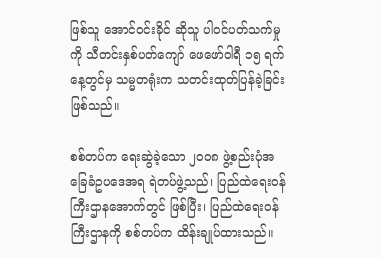ဖြစ်သူ အောင်ဝင်းခိုင် ဆိုသူ ပါဝင်ပတ်သက်မှုကို သီတင်းနှစ်ပတ်ကျော် ဖေဖော်ဝါရီ ၁၅ ရက်နေ့တွင်မှ သမ္မတရုံးက သတင်းထုတ်ပြန်ခဲ့ခြင်းဖြစ်သည်။

စစ်တပ်က ရေးဆွဲခဲ့သော ၂ဝဝ၈ ဖွဲ့စည်းပုံအခြေခံဥပဒေအရ ရဲတပ်ဖွဲ့သည်၊ ပြည်ထဲရေးဝန်ကြီးဌာနအောက်တွင် ဖြစ်ပြီး၊ ပြည်ထဲရေးဝန်ကြီးဌာနကို စစ်တပ်က ထိန်းချုပ်ထားသည်။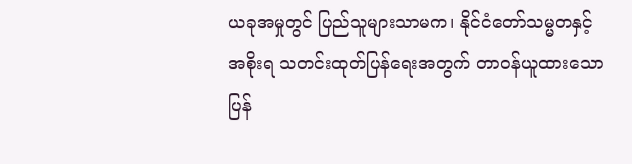ယခုအမှုတွင် ပြည်သူများသာမက၊ နိုင်ငံတော်သမ္မတနှင့် အစိုးရ သတင်းထုတ်ပြန်ရေးအတွက် တာဝန်ယူထားသော ပြန်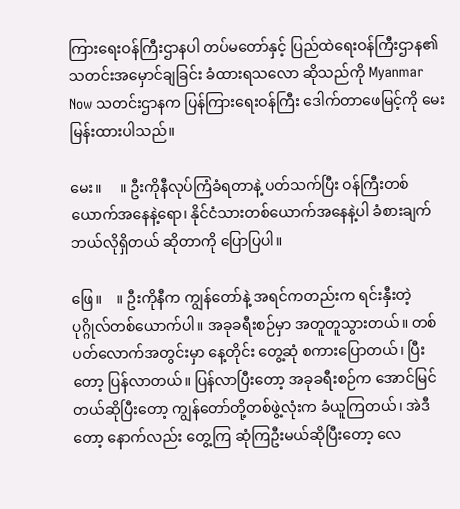ကြားရေးဝန်ကြီးဌာနပါ တပ်မတော်နှင့် ပြည်ထဲရေးဝန်ကြီးဌာန၏ သတင်းအမှောင်ချခြင်း ခံထားရသလော ဆိုသည်ကို Myanmar Now သတင်းဌာနက ပြန်ကြားရေးဝန်ကြီး ဒေါက်တာဖေမြင့်ကို မေးမြန်းထားပါသည်။

မေး။     ။ ဦးကိုနီလုပ်ကြံခံရတာနဲ့ ပတ်သက်ပြီး ဝန်ကြီးတစ်ယောက်အနေနဲ့ရော၊ နိုင်ငံသားတစ်ယောက်အနေနဲ့ပါ ခံစားချက် ဘယ်လိုရှိတယ် ဆိုတာကို ပြောပြပါ။

ဖြေ။    ။ ဦးကိုနီက ကျွန်တော်နဲ့ အရင်ကတည်းက ရင်းနှီးတဲ့ ပုဂ္ဂိုလ်တစ်ယောက်ပါ။ အခုခရီးစဉ်မှာ အတူတူသွားတယ်။ တစ်ပတ်လောက်အတွင်းမှာ နေ့တိုင်း တွေ့ဆုံ စကားပြောတယ်၊ ပြီးတော့ ပြန်လာတယ်။ ပြန်လာပြီးတော့ အခုခရီးစဉ်က အောင်မြင်တယ်ဆိုပြီးတော့ ကျွန်တော်တို့တစ်ဖွဲ့လုံးက ခံယူကြတယ်၊ အဲဒီတော့ နောက်လည်း တွေ့ကြ ဆုံကြဦးမယ်ဆိုပြီးတော့ လေ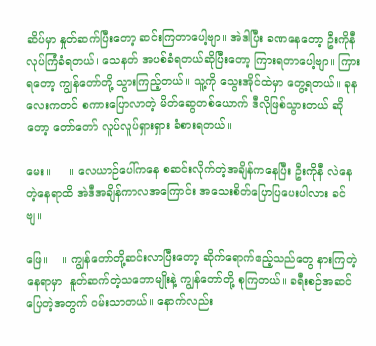ဆိပ်မှာ နှုတ်ဆက်ပြီးတော့ ဆင်းကြတာပေါ့ဗျာ။ အဲဒါပြီး ခဏနေတော့ ဦးကိုနီ လုပ်ကြံခံရတယ်၊ သေနတ် အပစ်ခံရတယ်ဆိုပြီးတော့ ကြားရတာပေါ့ဗျာ။ ကြားရတော့ ကျွန်တော်တို့ သွားကြည့်တယ်။ သူ့ကို သွေးအိုင်ထဲမှာ တွေ့ရတယ်။ ခုနလေးကတင် စကားပြောလာတဲ့ မိတ်ဆွေတစ်ယောက် ဒီလိုဖြစ်သွားတယ် ဆိုတော့ တော်တော် လူပ်လူပ်ရှားရှား ခံစားရတယ်။

မေး။     ။ လေယာဉ်ပေါ်ကနေ စဆင်းလိုက်တဲ့အချိန်ကနေပြီး ဦးကိုနီ လဲနေတဲ့နေရာထိ အဲဒီအချိန်ကာလအကြောင်း အသေးစိတ်ပြောပြပေးပါလား ခင်ဗျ။

ဖြေ။    ။ ကျွန်တော်တို့ဆင်းလာပြီးတော့ ဆိုက်ရောက်ဧည့်သည်တွေ နားကြတဲ့နေရာမှာ  နူတ်ဆက်တဲ့သဘောမျိုးနဲ့ ကျွန်တော်တို့ စုကြတယ်။ ခရီးစဉ်အဆင်ပြေတဲ့အတွက် ဝမ်းသာတယ်။ နောက်လည်း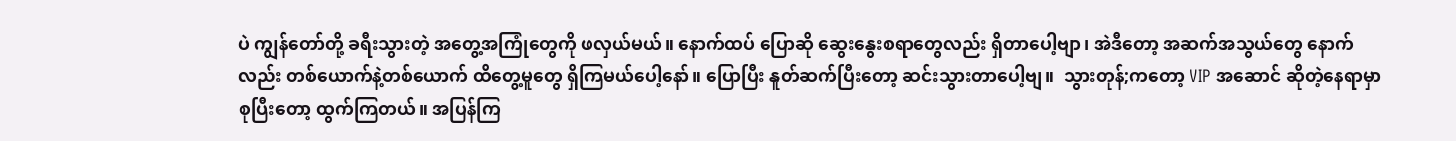ပဲ ကျွန်တော်တို့ ခရီးသွားတဲ့ အတွေ့အကြုံတွေကို ဖလှယ်မယ်။ နောက်ထပ် ပြောဆို ဆွေးနွေးစရာတွေလည်း ရှိတာပေါ့ဗျာ၊ အဲဒီတော့ အဆက်အသွယ်တွေ နောက်လည်း တစ်ယောက်နဲ့တစ်ယောက် ထိတွေ့မူတွေ ရှိကြမယ်ပေါ့နော်။ ပြောပြီး နူတ်ဆက်ပြီးတော့ ဆင်းသွားတာပေါ့ဗျ။  သွားတုန်;ကတော့ VIP အဆောင် ဆိုတဲ့နေရာမှာ စုပြီးတော့ ထွက်ကြတယ်။ အပြန်ကြ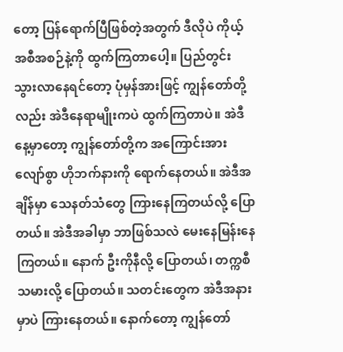တော့ ပြန်ရောက်ပြီဖြစ်တဲ့အတွက် ဒီလိုပဲ ကိုယ့်အစီအစဉ်နဲ့ကို ထွက်ကြတာပေါ့။ ပြည်တွင်း သွားလာနေရင်တော့ ပုံမှန်အားဖြင့် ကျွန်တော်တို့လည်း အဲဒီနေရာမျိုးကပဲ ထွက်ကြတာပဲ။ အဲဒီနေ့မှာတော့ ကျွန်တော်တို့က အကြောင်းအားလျော်စွာ ဟိုဘက်နားကို ရောက်နေတယ်။ အဲဒီအချိန်မှာ သေနတ်သံတွေ ကြားနေကြတယ်လို့ ပြောတယ်။ အဲဒီအခါမှာ ဘာဖြစ်သလဲ မေးနေမြန်းနေကြတယ်။ နောက် ဦးကိုနီလို့ ပြောတယ်၊ တက္ကစီသမားလို့ ပြောတယ်။ သတင်းတွေက အဲဒီအနားမှာပဲ ကြားနေတယ်။ နောက်တော့ ကျွန်တော်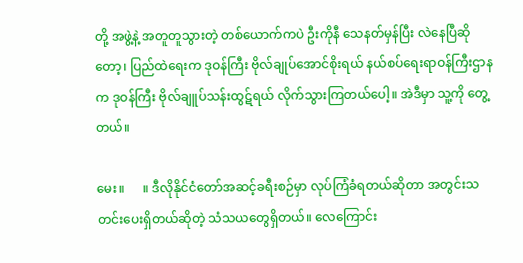တို့ အဖွဲ့နဲ့ အတူတူသွားတဲ့ တစ်ယောက်ကပဲ ဦးကိုနီ သေနတ်မှန်ပြီး လဲနေပြီဆိုတော့၊ ပြည်ထဲရေးက ဒုဝန်ကြီး ဗိုလ်ချုပ်အောင်စိုးရယ် နယ်စပ်ရေးရာဝန်ကြီးဌာနက ဒုဝန်ကြီး ဗိုလ်ချူပ်သန်းထွဋ်ရယ် လိုက်သွားကြတယ်ပေါ့။ အဲဒီမှာ သူ့ကို တွေ့တယ်။

မေး။      ။ ဒီလိုနိုင်ငံတော်အဆင့်ခရီးစဉ်မှာ လုပ်ကြံခံရတယ်ဆိုတာ အတွင်းသတင်းပေးရှိတယ်ဆိုတဲ့ သံသယတွေရှိတယ်။ လေကြောင်း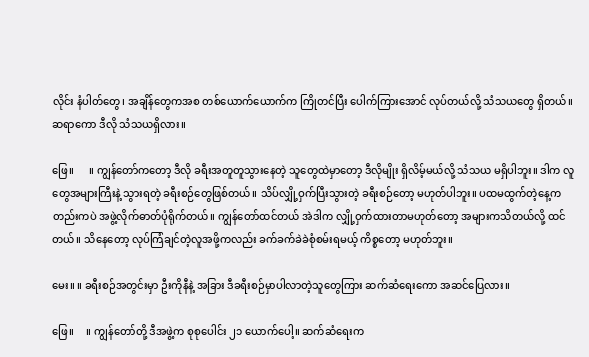လိုင်း နံပါတ်တွေ၊ အချိန်တွေကအစ တစ်ယောက်ယောက်က ကြိုတင်ပြီး ပေါက်ကြားအောင် လုပ်တယ်လို့ သံသယတွေ ရှိတယ်။ ဆရာကော ဒီလို သံသယရှိလား။

ဖြေ။      ။ ကျွန်တော်ကတော့ ဒီလို ခရီးအတူတူသွားနေတဲ့ သူတွေထဲမှာတော့ ဒီလိုမျိုး ရှိလိမ့်မယ်လို့ သံသယ မရှိပါဘူး။ ဒါက လူတွေအများကြီးနဲ့ သွားရတဲ့ ခရီးစဉ်တွေဖြစ်တယ်။ သိပ်လျှို့ဝှက်ပြီးသွားတဲ့ ခရီးစဉ်တော့ မဟုတ်ပါဘူး။ ပထမထွက်တဲ့နေ့ကတည်းကပဲ အဖွဲ့လိုက်ဓာတ်ပုံရိုက်တယ်။ ကျွန်တော်ထင်တယ် အဲဒါက လျှို့ဝှက်ထားတာမဟုတ်တော့ အများကသိတယ်လို့ ထင်တယ်။ သိနေတော့ လုပ်ကြံချင်တဲ့လူအဖို့ကလည်း ခက်ခက်ခဲခဲစုံစမ်းရမယ့် ကိစ္စတော့ မဟုတ်ဘူး။

မေး။ ။ ခရီးစဉ်အတွင်းမှာ ဦးကိုနီနဲ့ အခြား ဒီခရီးစဉ်မှာပါလာတဲ့သူတွေကြား ဆက်ဆံရေးကော အဆင်ပြေလား။

ဖြေ။     ။ ကျွန်တော်တို့ ဒီအဖွဲ့က စုစုပေါင်း ၂၁ ယောက်ပေါ့။ ဆက်ဆံရေးက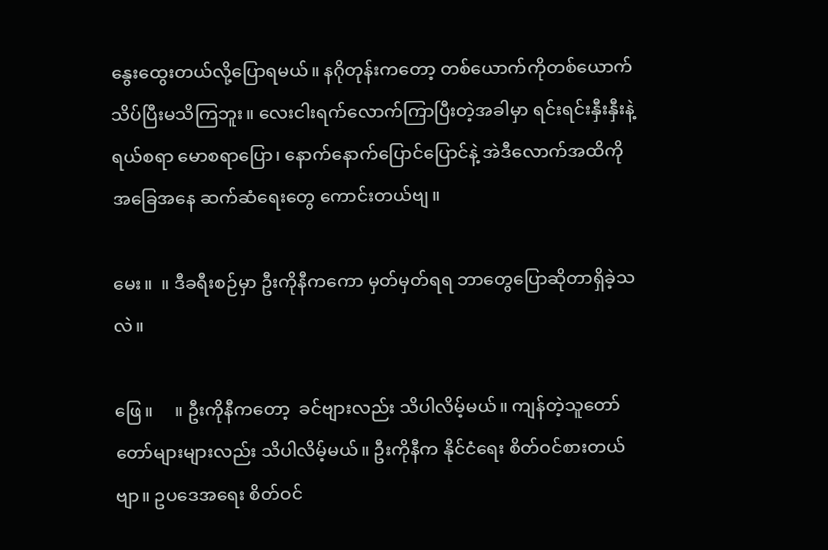နွေးထွေးတယ်လို့ပြောရမယ်။ နဂိုတုန်းကတော့ တစ်ယောက်ကိုတစ်ယောက် သိပ်ပြီးမသိကြဘူး။ လေးငါးရက်လောက်ကြာပြီးတဲ့အခါမှာ ရင်းရင်းနှီးနှီးနဲ့ ရယ်စရာ မောစရာပြော၊ နောက်နောက်ပြောင်ပြောင်နဲ့ အဲဒီလောက်အထိကို အခြေအနေ ဆက်ဆံရေးတွေ ကောင်းတယ်ဗျ။

မေး။  ။ ဒီခရီးစဉ်မှာ ဦးကိုနီကကော မှတ်မှတ်ရရ ဘာတွေပြောဆိုတာရှိခဲ့သလဲ။

ဖြေ။     ။ ဦးကိုနီကတော့  ခင်ဗျားလည်း သိပါလိမ့်မယ်။ ကျန်တဲ့သူတော်တော်များများလည်း သိပါလိမ့်မယ်။ ဦးကိုနီက နိုင်ငံရေး စိတ်ဝင်စားတယ်ဗျာ။ ဥပဒေအရေး စိတ်ဝင်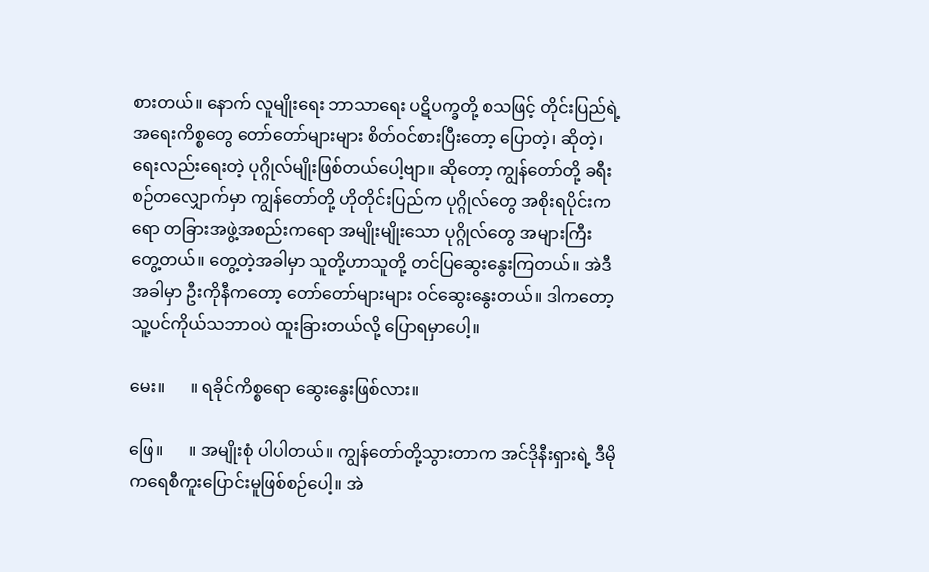စားတယ်။ နောက် လူမျိုးရေး ဘာသာရေး ပဋိပက္ခတို့ စသဖြင့် တိုင်းပြည်ရဲ့အရေးကိစ္စတွေ တော်တော်များများ စိတ်ဝင်စားပြီးတော့ ပြောတဲ့၊ ဆိုတဲ့၊ ရေးလည်းရေးတဲ့ ပုဂ္ဂိုလ်မျိုးဖြစ်တယ်ပေါ့ဗျာ။ ဆိုတော့ ကျွန်တော်တို့ ခရီးစဉ်တလျှောက်မှာ ကျွန်တော်တို့ ဟိုတိုင်းပြည်က ပုဂ္ဂိုလ်တွေ အစိုးရပိုင်းကရော တခြားအဖွဲ့အစည်းကရော အမျိုးမျိုးသော ပုဂ္ဂိုလ်တွေ အများကြီး တွေ့တယ်။ တွေ့တဲ့အခါမှာ သူတို့ဟာသူတို့ တင်ပြဆွေးနွေးကြတယ်။ အဲဒီအခါမှာ ဦးကိုနီကတော့ တော်တော်များများ ဝင်ဆွေးနွေးတယ်။ ဒါကတော့ သူ့ပင်ကိုယ်သဘာဝပဲ ထူးခြားတယ်လို့ ပြောရမှာပေါ့။

မေး။      ။ ရခိုင်ကိစ္စရော ဆွေးနွေးဖြစ်လား။

ဖြေ။      ။ အမျိုးစုံ ပါပါတယ်။ ကျွန်တော်တို့သွားတာက အင်ဒိုနီးရှားရဲ့ ဒီမိုကရေစီကူးပြောင်းမူဖြစ်စဉ်ပေါ့။ အဲ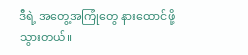ဒီရဲ့ အတွေ့အကြုံတွေ နားထောင်ဖို့ သွားတယ်။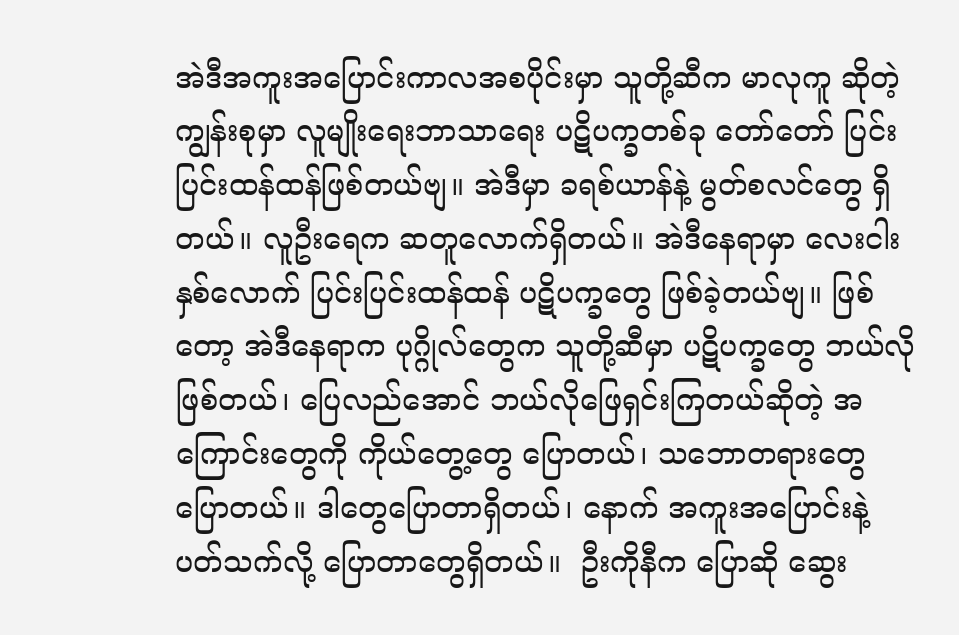အဲဒီအကူးအပြောင်းကာလအစပိုင်းမှာ သူတို့ဆီက မာလုကူ ဆိုတဲ့ ကျွန်းစုမှာ လူမျိုးရေးဘာသာရေး ပဋိပက္ခတစ်ခု တော်တော် ပြင်းပြင်းထန်ထန်ဖြစ်တယ်ဗျ။ အဲဒီမှာ ခရစ်ယာန်နဲ့ မွတ်စလင်တွေ ရှိတယ်။ လူဦးရေက ဆတူလောက်ရှိတယ်။ အဲဒီနေရာမှာ လေးငါးနှစ်လောက် ပြင်းပြင်းထန်ထန် ပဋိပက္ခတွေ ဖြစ်ခဲ့တယ်ဗျ။ ဖြစ်တော့ အဲဒီနေရာက ပုဂ္ဂိုလ်တွေက သူတို့ဆီမှာ ပဋိပက္ခတွေ ဘယ်လိုဖြစ်တယ်၊ ပြေလည်အောင် ဘယ်လိုဖြေရှင်းကြတယ်ဆိုတဲ့ အကြောင်းတွေကို ကိုယ်တွေ့တွေ ပြောတယ်၊ သဘောတရားတွေ ပြောတယ်။ ဒါတွေပြောတာရှိတယ်၊ နောက် အကူးအပြောင်းနဲ့ပတ်သက်လို့ ပြောတာတွေရှိတယ်။  ဦးကိုနီက ပြောဆို ဆွေး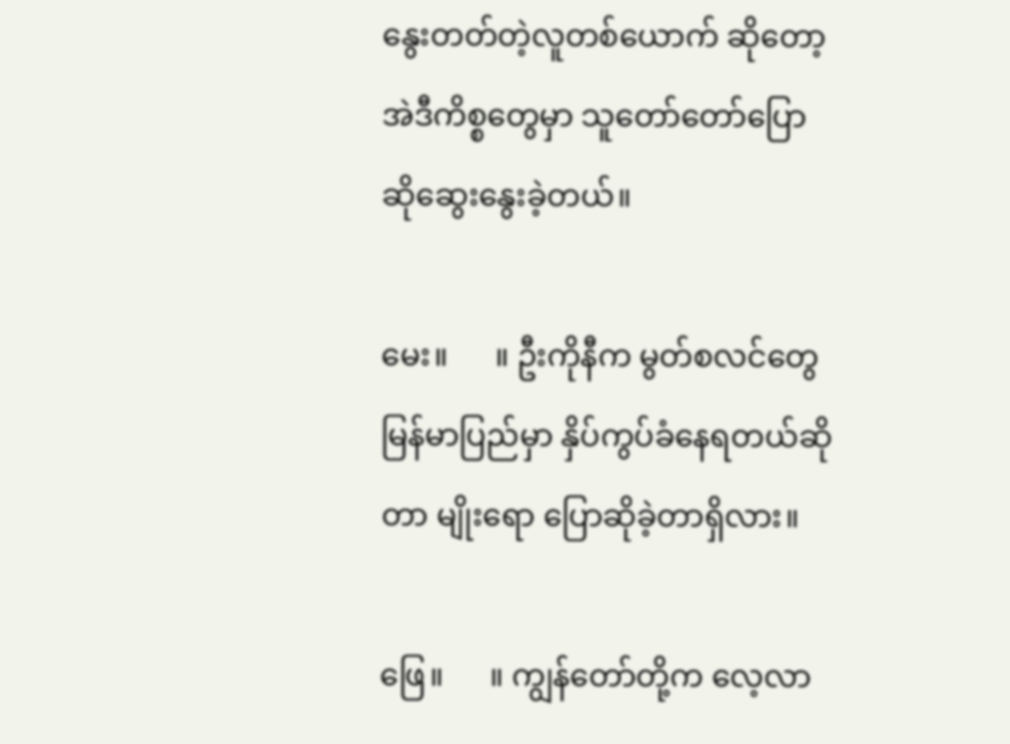နွေးတတ်တဲ့လူတစ်ယောက် ဆိုတော့ အဲဒီကိစ္စတွေမှာ သူတော်တော်ပြောဆိုဆွေးနွေးခဲ့တယ်။

မေး။      ။ ဦးကိုနီက မွတ်စလင်တွေ မြန်မာပြည်မှာ နှိပ်ကွပ်ခံနေရတယ်ဆိုတာ မျိုးရော ပြောဆိုခဲ့တာရှိလား။

ဖြေ။      ။ ကျွန်တော်တို့က လေ့လာ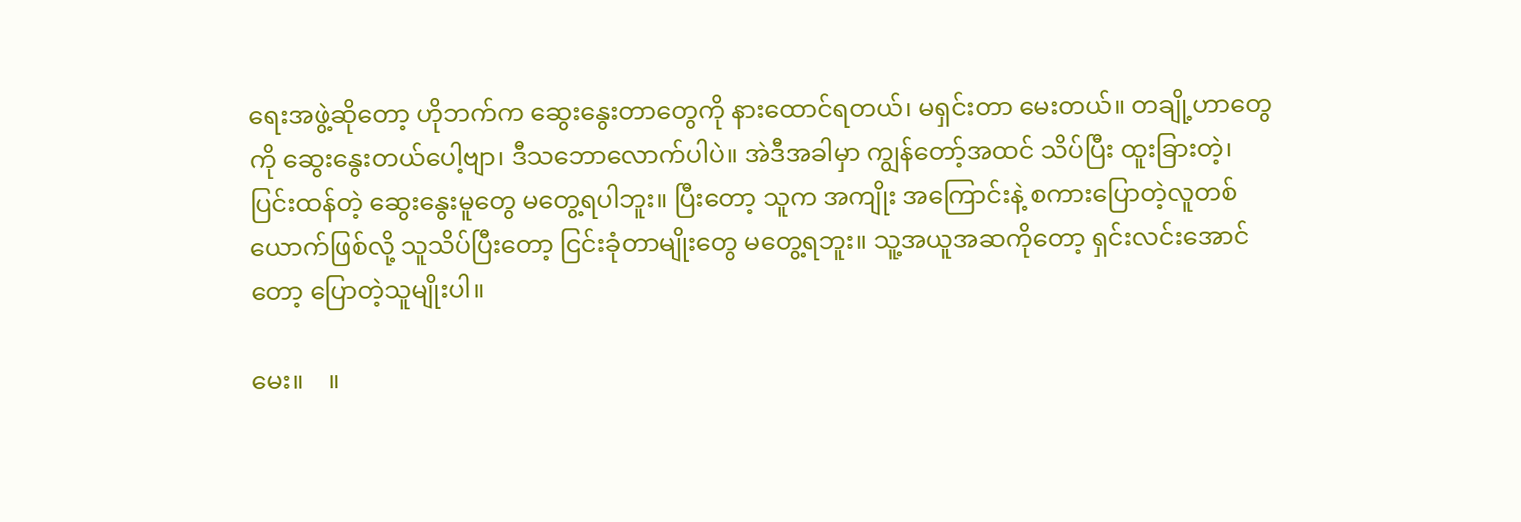ရေးအဖွဲ့ဆိုတော့ ဟိုဘက်က ဆွေးနွေးတာတွေကို နားထောင်ရတယ်၊ မရှင်းတာ မေးတယ်။ တချို့ဟာတွေကို ဆွေးနွေးတယ်ပေါ့ဗျာ၊ ဒီသဘောလောက်ပါပဲ။ အဲဒီအခါမှာ ကျွန်တော့်အထင် သိပ်ပြီး ထူးခြားတဲ့၊ ပြင်းထန်တဲ့ ဆွေးနွေးမူတွေ မတွေ့ရပါဘူး။ ပြီးတော့ သူက အကျိုး အကြောင်းနဲ့ စကားပြောတဲ့လူတစ်ယောက်ဖြစ်လို့ သူသိပ်ပြီးတော့ ငြင်းခုံတာမျိုးတွေ မတွေ့ရဘူး။ သူ့အယူအဆကိုတော့ ရှင်းလင်းအောင်တော့ ပြောတဲ့သူမျိုးပါ။

မေး။    ။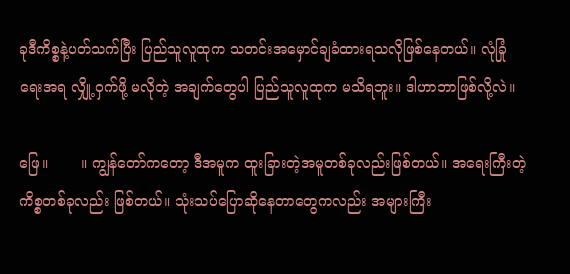ခုဒီကိစ္စနဲ့ပတ်သက်ပြီး ပြည်သူလူထုက သတင်းအမှောင်ချခံထားရသလိုဖြစ်နေတယ်။ လုံခြုံရေးအရ လျှို့ဝှက်ဖို့ မလိုတဲ့ အချက်တွေပါ ပြည်သူလူထုက မသိရဘူး။ ဒါဟာဘာဖြစ်လို့လဲ။

ဖြေ။       ။ ကျွန်တော်ကတော့ ဒီအမူက ထူးခြားတဲ့အမူတစ်ခုလည်းဖြစ်တယ်။ အရေးကြီးတဲ့ ကိစ္စတစ်ခုလည်း ဖြစ်တယ်။ သုံးသပ်ပြောဆိုနေတာတွေကလည်း အများကြီး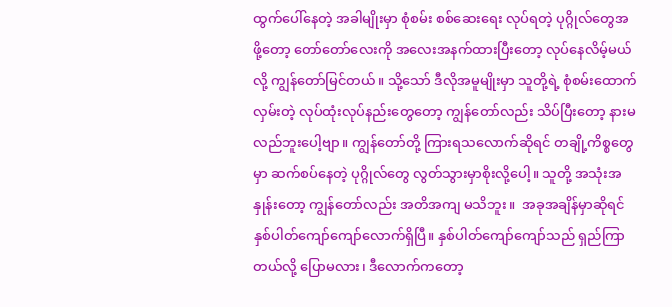ထွက်ပေါ်နေတဲ့ အခါမျိုးမှာ စုံစမ်း စစ်ဆေးရေး လုပ်ရတဲ့ ပုဂ္ဂိုလ်တွေအဖို့တော့ တော်တော်လေးကို အလေးအနက်ထားပြီးတော့ လုပ်နေလိမ့်မယ်လို့ ကျွန်တော်မြင်တယ်။ သို့သော် ဒီလိုအမူမျိုးမှာ သူတို့ရဲ့ စုံစမ်းထောက်လှမ်းတဲ့ လုပ်ထုံးလုပ်နည်းတွေတော့ ကျွန်တော်လည်း သိပ်ပြီးတော့ နားမလည်ဘူးပေါ့ဗျာ။ ကျွန်တော်တို့ ကြားရသလောက်ဆိုရင် တချို့ကိစ္စတွေမှာ ဆက်စပ်နေတဲ့ ပုဂ္ဂိုလ်တွေ လွတ်သွားမှာစိုးလို့ပေါ့။ သူတို့ အသုံးအနှုန်းတော့ ကျွန်တော်လည်း အတိအကျ မသိဘူး။  အခုအချိန်မှာဆိုရင် နှစ်ပါတ်ကျော်ကျော်လောက်ရှိပြီ။ နှစ်ပါတ်ကျော်ကျော်သည် ရှည်ကြာတယ်လို့ ပြောမလား၊ ဒီလောက်ကတော့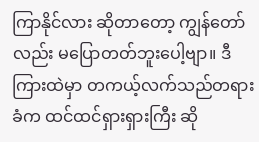ကြာနိုင်လား ဆိုတာတော့ ကျွန်တော်လည်း မပြောတတ်ဘူးပေါ့ဗျာ။ ဒီကြားထဲမှာ တကယ့်လက်သည်တရားခံက ထင်ထင်ရှားရှားကြီး ဆို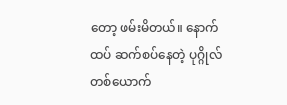တော့ ဖမ်းမိတယ်။ နောက်ထပ် ဆက်စပ်နေတဲ့ ပုဂ္ဂိုလ်တစ်ယောက်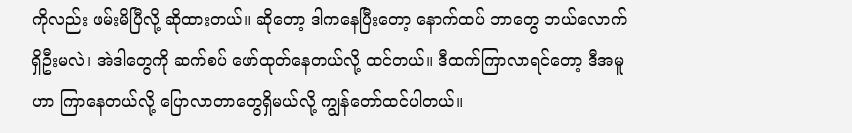ကိုလည်း ဖမ်းမိပြီလို့ ဆိုထားတယ်။ ဆိုတော့ ဒါကနေပြီးတော့ နောက်ထပ် ဘာတွေ ဘယ်လောက်ရှိဦးမလဲ၊ အဲဒါတွေကို ဆက်စပ် ဖော်ထုတ်နေတယ်လို့ ထင်တယ်။ ဒီထက်ကြာလာရင်တော့ ဒီအမူဟာ ကြာနေတယ်လို့ ပြောလာတာတွေရှိမယ်လို့ ကျွန်တော်ထင်ပါတယ်။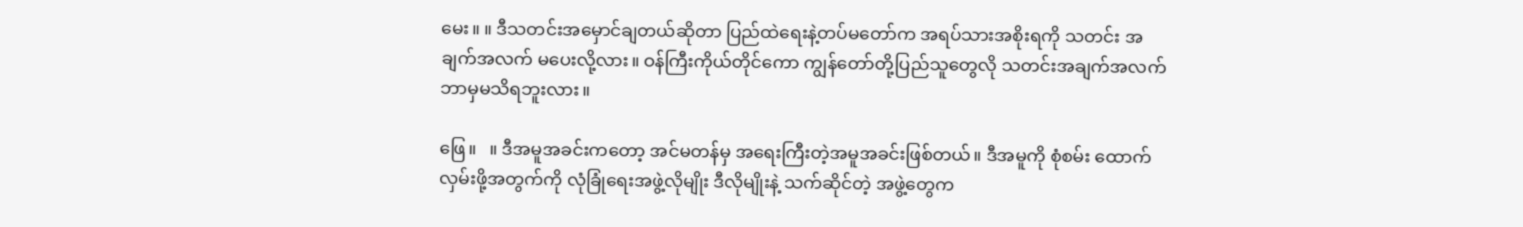မေး။ ။ ဒီသတင်းအမှောင်ချတယ်ဆိုတာ ပြည်ထဲရေးနဲ့တပ်မတော်က အရပ်သားအစိုးရကို သတင်း အချက်အလက် မပေးလို့လား။ ဝန်ကြီးကိုယ်တိုင်ကော ကျွန်တော်တို့ပြည်သူတွေလို သတင်းအချက်အလက် ဘာမှမသိရဘူးလား။

ဖြေ။   ။ ဒီအမူအခင်းကတော့ အင်မတန်မှ အရေးကြီးတဲ့အမူအခင်းဖြစ်တယ်။ ဒီအမူကို စုံစမ်း ထောက်လှမ်းဖို့အတွက်ကို လုံခြုံရေးအဖွဲ့လိုမျိုး ဒီလိုမျိုးနဲ့ သက်ဆိုင်တဲ့ အဖွဲ့တွေက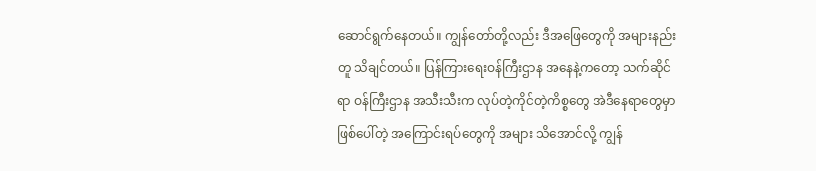ဆောင်ရွက်နေတယ်။ ကျွန်တော်တို့လည်း ဒီအဖြေတွေကို အများနည်းတူ သိချင်တယ်။ ပြန်ကြားရေးဝန်ကြီးဌာန အနေနဲ့ကတော့ သက်ဆိုင်ရာ ဝန်ကြီးဌာန အသီးသီးက လုပ်တဲ့ကိုင်တဲ့ကိစ္စတွေ အဲဒီနေရာတွေမှာ ဖြစ်ပေါ်တဲ့ အကြောင်းရပ်တွေကို အများ သိအောင်လို့ ကျွန်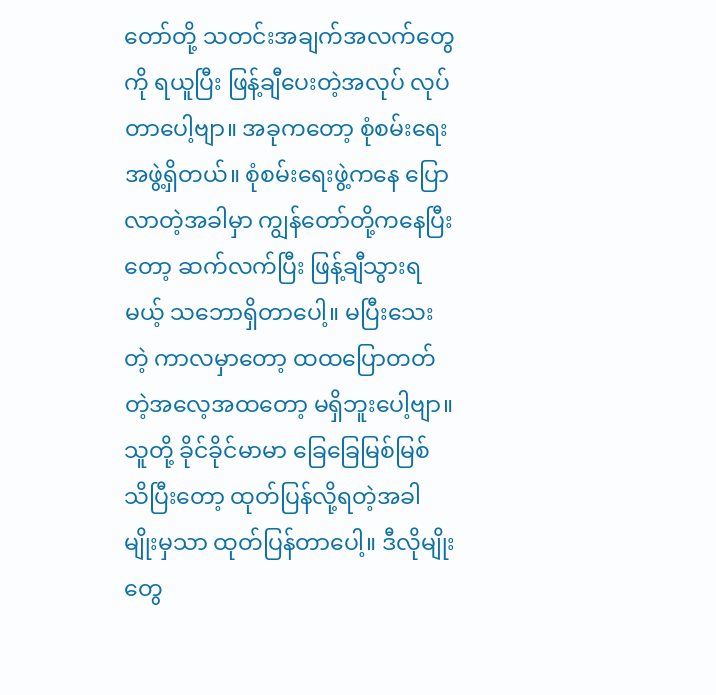တော်တို့ သတင်းအချက်အလက်တွေကို ရယူပြီး ဖြန့်ချီပေးတဲ့အလုပ် လုပ်တာပေါ့ဗျာ။ အခုကတော့ စုံစမ်းရေးအဖွဲ့ရှိတယ်။ စုံစမ်းရေးဖွဲ့ကနေ ပြောလာတဲ့အခါမှာ ကျွန်တော်တို့ကနေပြီးတော့ ဆက်လက်ပြီး ဖြန့်ချီသွားရမယ့် သဘောရှိတာပေါ့။ မပြီးသေးတဲ့ ကာလမှာတော့ ထထပြောတတ်တဲ့အလေ့အထတော့ မရှိဘူးပေါ့ဗျာ။ သူတို့ ခိုင်ခိုင်မာမာ ခြေခြေမြစ်မြစ် သိပြီးတော့ ထုတ်ပြန်လို့ရတဲ့အခါမျိုးမှသာ ထုတ်ပြန်တာပေါ့။ ဒီလိုမျိုးတွေ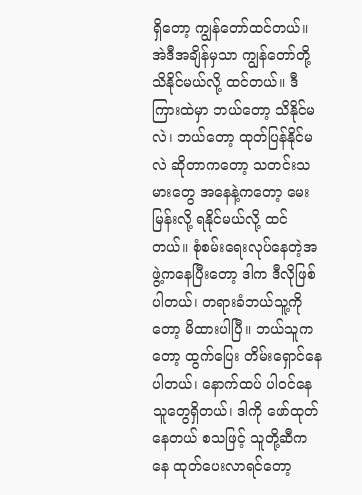ရှိတော့ ကျွန်တော်ထင်တယ်။ အဲဒီအချိန်မှသာ ကျွန်တော်တို့ သိနိုင်မယ်လို့ ထင်တယ်။ ဒီကြားထဲမှာ ဘယ်တော့ သိနိုင်မလဲ၊ ဘယ်တော့ ထုတ်ပြန်နိုင်မလဲ ဆိုတာကတော့ သတင်းသမားတွေ အနေနဲ့ကတော့ မေးမြန်းလို့ ရနိုင်မယ်လို့ ထင်တယ်။ စုံစမ်းရေးလုပ်နေတဲ့အဖွဲ့ကနေပြီးတော့ ဒါက ဒီလိုဖြစ်ပါတယ်၊ တရားခံဘယ်သူ့ကိုတော့ မိထားပါပြီ။ ဘယ်သူကတော့ ထွက်ပြေး တိမ်းရှောင်နေပါတယ်၊ နောက်ထပ် ပါဝင်နေသူတွေရှိတယ်၊ ဒါကို ဖော်ထုတ်နေတယ် စသဖြင့် သူတို့ဆီကနေ ထုတ်ပေးလာရင်တော့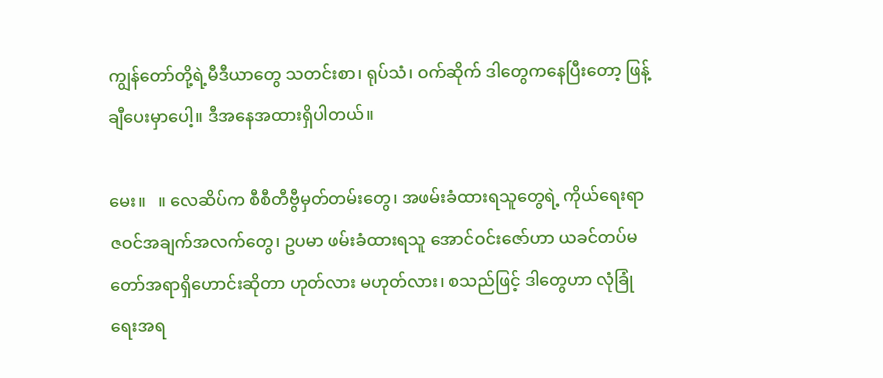ကျွန်တော်တို့ရဲ့မီဒီယာတွေ သတင်းစာ၊ ရုပ်သံ၊ ဝက်ဆိုက် ဒါတွေကနေပြီးတော့ ဖြန့်ချီပေးမှာပေါ့။ ဒီအနေအထားရှိပါတယ်။

မေး။   ။ လေဆိပ်က စီစီတီဗွီမှတ်တမ်းတွေ၊ အဖမ်းခံထားရသူတွေရဲ့ ကိုယ်ရေးရာဇဝင်အချက်အလက်တွေ၊ ဥပမာ ဖမ်းခံထားရသူ အောင်ဝင်းဇော်ဟာ ယခင်တပ်မတော်အရာရှိဟောင်းဆိုတာ ဟုတ်လား မဟုတ်လား၊ စသည်ဖြင့် ဒါတွေဟာ လုံခြုံရေးအရ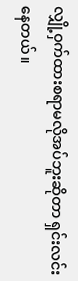လျှို့ဝှက်ထားစရာမလိုအပ်ဘူးဆိုတာ ရှင်းလင်းနေတယ်။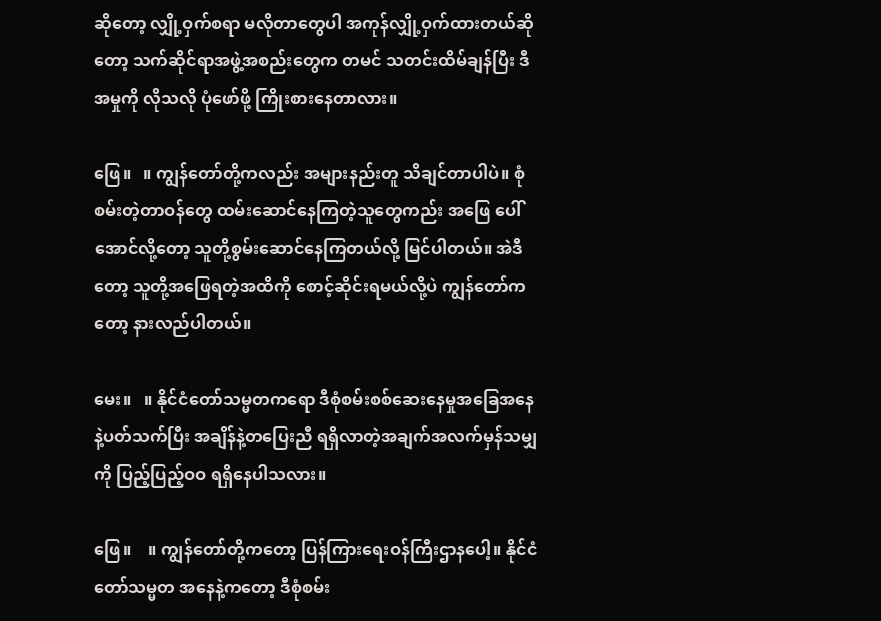ဆိုတော့ လျှို့ဝှက်စရာ မလိုတာတွေပါ အကုန်လျှို့ဝှက်ထားတယ်ဆိုတော့ သက်ဆိုင်ရာအဖွဲ့အစည်းတွေက တမင် သတင်းထိမ်ချန်ပြီး ဒီအမှုကို လိုသလို ပုံဖော်ဖို့ ကြိုးစားနေတာလား။

ဖြေ။   ။ ကျွန်တော်တို့ကလည်း အများနည်းတူ သိချင်တာပါပဲ။ စုံစမ်းတဲ့တာဝန်တွေ ထမ်းဆောင်နေကြတဲ့သူတွေကည်း အဖြေ ပေါ်အောင်လို့တော့ သူတို့စွမ်းဆောင်နေကြတယ်လို့ မြင်ပါတယ်။ အဲဒီတော့ သူတို့အဖြေရတဲ့အထိကို စောင့်ဆိုင်းရမယ်လို့ပဲ ကျွန်တော်ကတော့ နားလည်ပါတယ်။

မေး။   ။ နိုင်ငံတော်သမ္မတကရော ဒီစုံစမ်းစစ်ဆေးနေမှုအခြေအနေနဲ့ပတ်သက်ပြီး အချိန်နဲ့တပြေးညီ ရရှိလာတဲ့အချက်အလက်မှန်သမျှကို ပြည့်ပြည့်ဝဝ ရရှိနေပါသလား။

ဖြေ။    ။ ကျွန်တော်တို့ကတော့ ပြန်ကြားရေးဝန်ကြီးဌာနပေါ့။ နိုင်ငံတော်သမ္မတ အနေနဲ့ကတော့ ဒီစုံစမ်း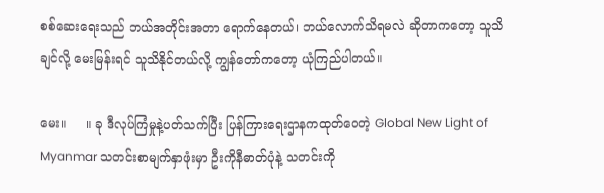စစ်ဆေးရေးသည် ဘယ်အတိုင်းအတာ ရောက်နေတယ်၊ ဘယ်လောက်သိရမလဲ ဆိုတာကတော့ သူသိချင်လို့ မေးမြန်းရင် သူသိနိုင်တယ်လို့ ကျွန်တော်ကတော့ ယုံကြည်ပါတယ်။

မေး။     ။ ခု ဒီလုပ်ကြံမှုနဲ့ပတ်သက်ပြီး ပြန်ကြားရေးဌာနကထုတ်ဝေတဲ့ Global New Light of Myanmar သတင်းစာမျက်နှာဖုံးမှာ ဦးကိုနီဓာတ်ပုံနဲ့ သတင်းကို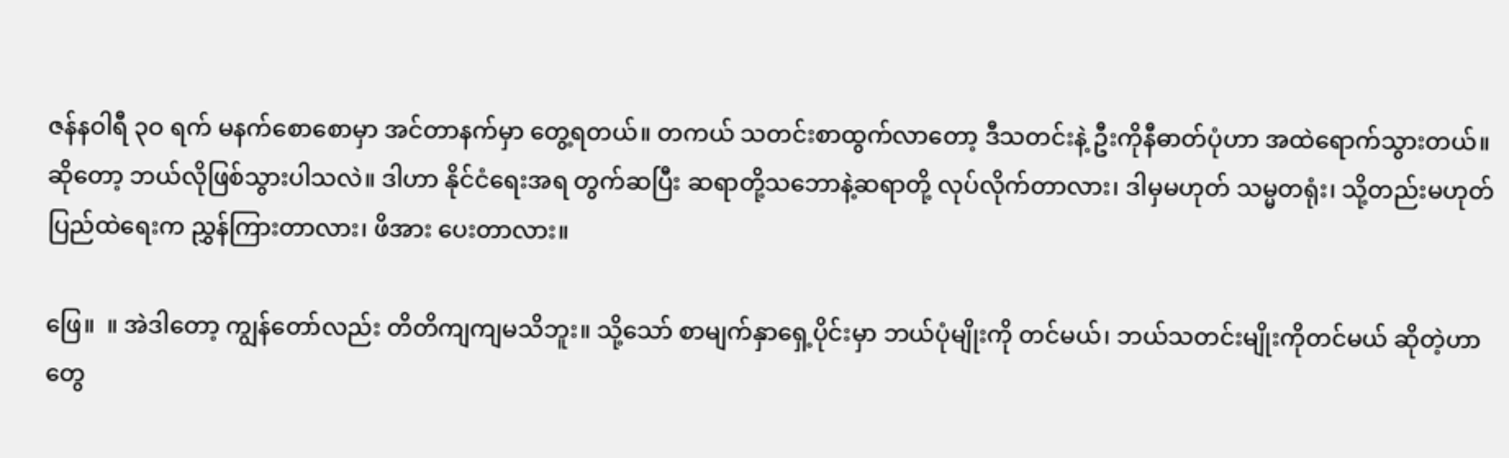ဇန်နဝါရီ ၃ဝ ရက် မနက်စောစောမှာ အင်တာနက်မှာ တွေ့ရတယ်။ တကယ် သတင်းစာထွက်လာတော့ ဒီသတင်းနဲ့ ဦးကိုနီဓာတ်ပုံဟာ အထဲရောက်သွားတယ်။ ဆိုတော့ ဘယ်လိုဖြစ်သွားပါသလဲ။ ဒါဟာ နိုင်ငံရေးအရ တွက်ဆပြီး ဆရာတို့သဘောနဲ့ဆရာတို့ လုပ်လိုက်တာလား၊ ဒါမှမဟုတ် သမ္မတရုံး၊ သို့တည်းမဟုတ် ပြည်ထဲရေးက ညွှန်ကြားတာလား၊ ဖိအား ပေးတာလား။

ဖြေ။  ။ အဲဒါတော့ ကျွန်တော်လည်း တိတိကျကျမသိဘူး။ သို့သော် စာမျက်နှာရှေ့ပိုင်းမှာ ဘယ်ပုံမျိုးကို တင်မယ်၊ ဘယ်သတင်းမျိုးကိုတင်မယ် ဆိုတဲ့ဟာတွေ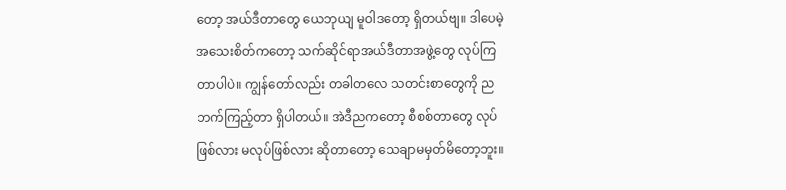တော့ အယ်ဒီတာတွေ ယေဘုယျ မူဝါဒတော့ ရှိတယ်ဗျ။ ဒါပေမဲ့ အသေးစိတ်ကတော့ သက်ဆိုင်ရာအယ်ဒီတာအဖွဲ့တွေ လုပ်ကြတာပါပဲ။ ကျွန်တော်လည်း တခါတလေ သတင်းစာတွေကို ညဘက်ကြည့်တာ ရှိပါတယ်။ အဲဒီညကတော့ စီစစ်တာတွေ လုပ်ဖြစ်လား မလုပ်ဖြစ်လား ဆိုတာတော့ သေချာမမှတ်မိတော့ဘူး။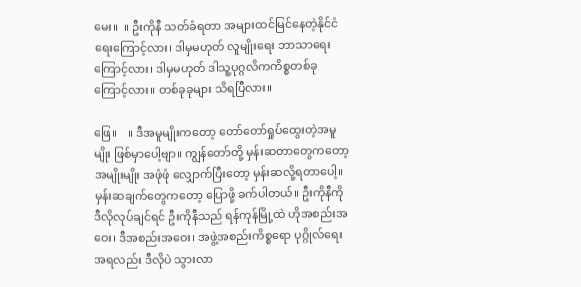မေး။  ။ ဦးကိုနီ သတ်ခံရတာ အများထင်မြင်နေတဲ့နိုင်ငံရေးကြောင့်လား၊ ဒါမှမဟုတ် လူမျိုးရေး ဘာသာရေးကြောင့်လား၊ ဒါမှမဟုတ် ဒါသူ့ပုဂ္ဂလိကကိစ္စတစ်ခုကြောင့်လား။ တစ်ခုခုများ သိရပြီလား။

ဖြေ။    ။ ဒီအမူမျိုးကတော့ တော်တော်ရှုပ်ထွေးတဲ့အမူမျိုး ဖြစ်မှာပေါ့ဗျာ။ ကျွန်တော်တို့ မှန်းဆတာတွေကတော့ အမျိုးမျိုး အဖုံဖုံ လျှောက်ပြီးတော့ မှန်းဆလို့ရတာပေါ့။ မှန်းဆချက်တွေကတော့ ပြောဖို့ ခက်ပါတယ်။ ဦးကိုနီကို ဒီလိုလုပ်ချင်ရင် ဦးကိုနီသည် ရန်ကုန်မြို့ထဲ ဟိုအစည်းအဝေး၊ ဒီအစည်းအဝေး၊ အဖွဲ့အစည်းကိစ္စရော ပုဂ္ဂိုလ်ရေးအရလည်း ဒီလိုပဲ သွားလာ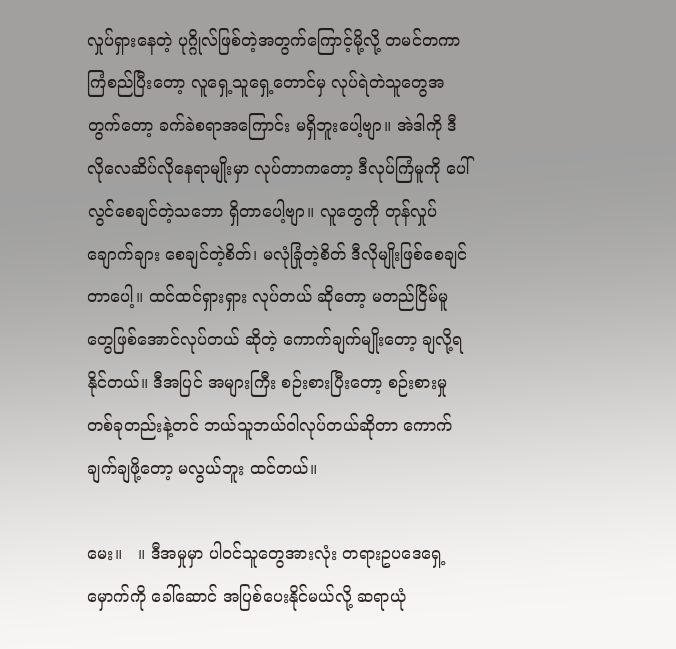လှုပ်ရှားနေတဲ့ ပုဂ္ဂိုလ်ဖြစ်တဲ့အတွက်ကြောင့်မို့လို့ တမင်တကာ ကြံစည်ပြီးတော့ လူရှေ့သူရှေ့တောင်မှ လုပ်ရဲတဲသူတွေအတွက်တော့ ခက်ခဲစရာအကြောင်း မရှိဘူးပေါ့ဗျာ။ အဲဒါကို ဒီလိုလေဆိပ်လိုနေရာမျိုးမှာ လုပ်တာကတော့ ဒီလုပ်ကြံမူကို ပေါ်လွင်စေချင်တဲ့သဘော ရှိတာပေါ့ဗျာ။ လူတွေကို တုန်လှုပ်ချောက်ချား စေချင်တဲ့စိတ်၊ မလုံခြုံတဲ့စိတ် ဒီလိုမျိုးဖြစ်စေချင်တာပေါ့။ ထင်ထင်ရှားရှား လုပ်တယ် ဆိုတော့ မတည်ငြိမ်မူတွေဖြစ်အောင်လုပ်တယ် ဆိုတဲ့ ကောက်ချက်မျိုးတော့ ချလို့ရနိုင်တယ်။ ဒီအပြင် အများကြီး စဉ်းစားပြီးတော့ စဉ်းစားမှု တစ်ခုတည်းနဲ့တင် ဘယ်သူဘယ်ဝါလုပ်တယ်ဆိုတာ ကောက်ချက်ချဖို့တော့ မလွယ်ဘူး ထင်တယ်။

မေး။   ။ ဒီအမှုမှာ ပါဝင်သူတွေအားလုံး တရားဥပဒေရှေ့မှောက်ကို ခေါ်ဆောင် အပြစ်ပေးနိုင်မယ်လို့ ဆရာယုံ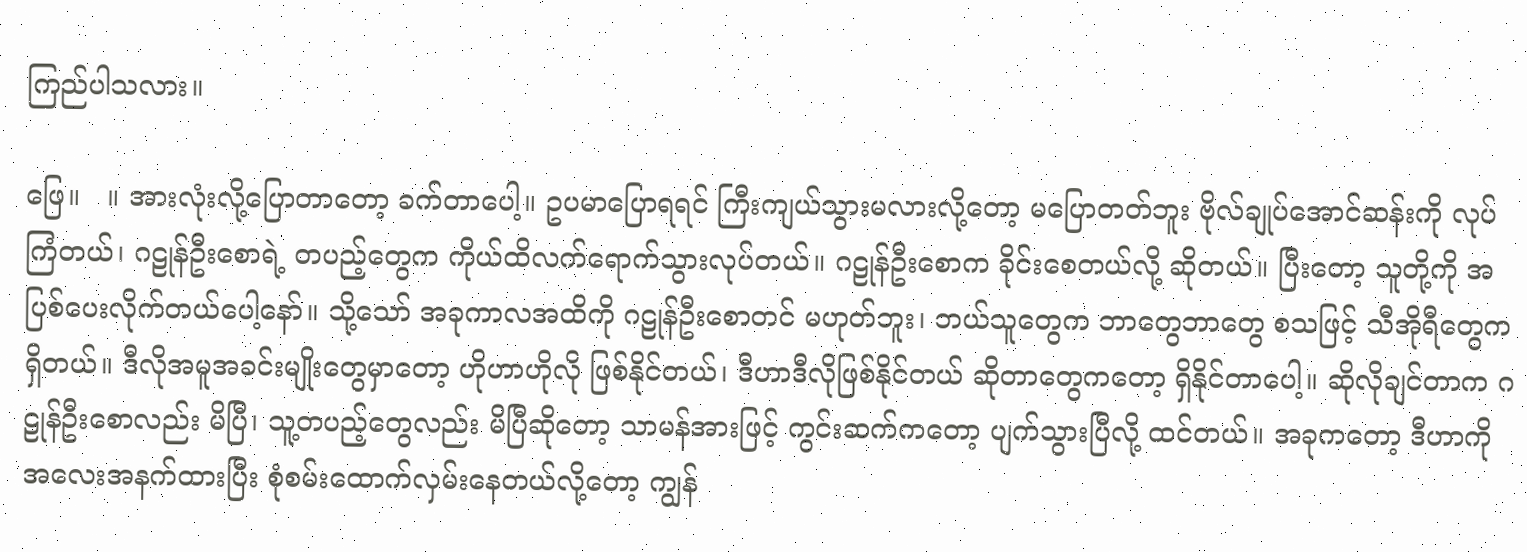ကြည်ပါသလား။

ဖြေ။   ။ အားလုံးလို့ပြောတာတော့ ခက်တာပေါ့။ ဥပမာပြောရရင် ကြီးကျယ်သွားမလားလို့တော့ မပြောတတ်ဘူး ဗိုလ်ချုပ်အောင်ဆန်းကို လုပ်ကြံတယ်၊ ဂဠုန်ဦးစောရဲ့ တပည့်တွေက ကိုယ်ထိလက်ရောက်သွားလုပ်တယ်။ ဂဠုန်ဦးစောက ခိုင်းစေတယ်လို့ ဆိုတယ်။ ပြီးတော့ သူတို့ကို အပြစ်ပေးလိုက်တယ်ပေါ့နော်။ သို့သော် အခုကာလအထိကို ဂဠုန်ဦးစောတင် မဟုတ်ဘူး၊ ဘယ်သူတွေက ဘာတွေဘာတွေ စသဖြင့် သီအိုရီတွေက ရှိတယ်။ ဒီလိုအမူအခင်းမျိုးတွေမှာတော့ ဟိုဟာဟိုလို ဖြစ်နိုင်တယ်၊ ဒီဟာဒီလိုဖြစ်နိုင်တယ် ဆိုတာတွေကတော့ ရှိနိုင်တာပေါ့။ ဆိုလိုချင်တာက ဂဠုန်ဦးစောလည်း မိပြီ၊ သူ့တပည့်တွေလည်း မိပြီဆိုတော့ သာမန်အားဖြင့် ကွင်းဆက်ကတော့ ပျက်သွားပြီလို့ ထင်တယ်။ အခုကတော့ ဒီဟာကို အလေးအနက်ထားပြီး စုံစမ်းထောက်လှမ်းနေတယ်လို့တော့ ကျွန်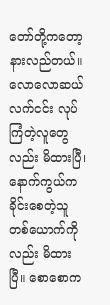တော်တို့ကတော့ နားလည်တယ်။ လောလောဆယ် လက်ငင်း လုပ်ကြံတဲ့လူတွေလည်း မိထားပြီ၊ နောက်ကွယ်က ခိုင်းစေတဲ့သူတစ်ယောက်ကိုလည်း မိထားပြီ။ စောစောက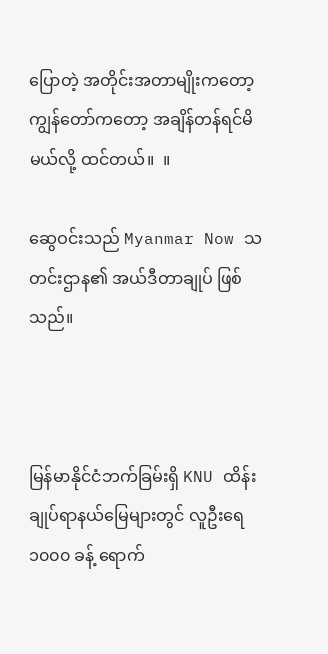ပြောတဲ့ အတိုင်းအတာမျိုးကတော့ ကျွန်တော်ကတော့ အချိန်တန်ရင်မိမယ်လို့ ထင်တယ်။  ။

ဆွေဝင်းသည် Myanmar Now သတင်းဌာန၏ အယ်ဒီတာချုပ် ဖြစ်သည်။



မြန်မာနိုင်ငံဘက်ခြမ်းရှိ KNU ထိန်းချုပ်ရာနယ်မြေများတွင် လူဦးရေ ၁၀၀၀ ခန့် ရောက်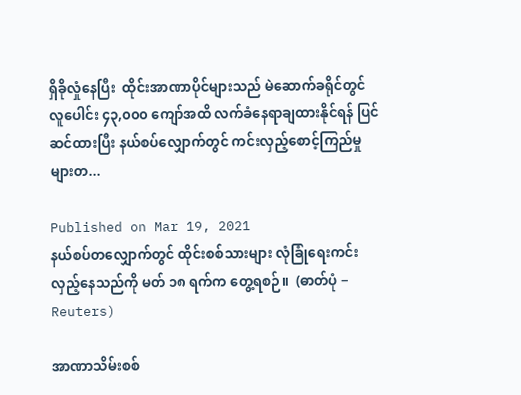ရှိခိုလှုံနေပြီး  ထိုင်းအာဏာပိုင်များသည် မဲဆောက်ခရိုင်တွင် လူပေါင်း ၄၃,၀၀၀ ကျော်အထိ လက်ခံနေရာချထားနိုင်ရန် ပြင်ဆင်ထားပြီး နယ်စပ်လျှောက်တွင် ကင်းလှည့်စောင့်ကြည်မှုများတ...

Published on Mar 19, 2021
နယ်စပ်တလျှောက်တွင် ထိုင်းစစ်သားများ လုံခြုံရေးကင်းလှည့်နေသည်ကို မတ် ၁၈ ရက်က တွေ့ရစဉ်။  (ဓာတ်ပုံ − Reuters)

အာဏာသိမ်းစစ်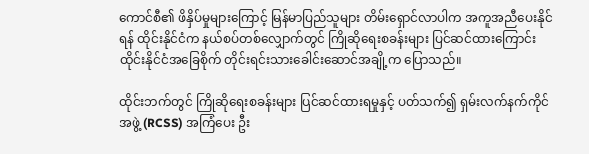ကောင်စီ၏ ဖိနှိပ်မှုများကြောင့် မြန်မာပြည်သူများ တိမ်းရှောင်လာပါက အကူအညီပေးနိုင်ရန် ထိုင်းနိုင်ငံက နယ်စပ်တစ်လျှောက်တွင် ကြိုဆိုရေးစခန်းများ ပြင်ဆင်ထားကြောင်း ထိုင်းနိုင်ငံအခြေစိုက် တိုင်းရင်းသားခေါင်းဆောင်အချို့က ပြောသည်။

ထိုင်းဘက်တွင် ကြိုဆိုရေးစခန်းများ ပြင်ဆင်ထားရမှုနှင့် ပတ်သက်၍ ရှမ်းလက်နက်ကိုင်အဖွဲ့ (RCSS) အကြံပေး ဦး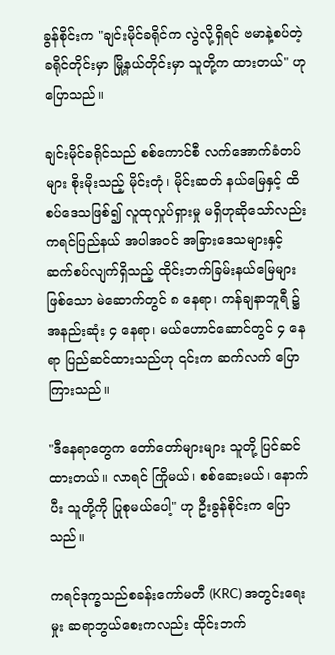ခွန်စိုင်းက "ချင်းမိုင်ခရိုင်က လွဲလို့ရှိရင် ဗမာနဲ့စပ်တဲ့ ခရိုင်တိုင်းမှာ မြို့နယ်တိုင်းမှာ သူတို့က ထားတယ်" ဟု ပြောသည်။

ချင်းမိုင်ခရိုင်သည် စစ်ကောင်စီ လက်အောက်ခံတပ်များ စိုးမိုးသည့် မိုင်းတုံ၊ မိုင်းဆတ် နယ်မြေနှင့် ထိစပ်ဒေသဖြစ်၍ လူထုလှုပ်ရှားမှု မရှိဟုဆိုသော်လည်း ကရင်ပြည်နယ် အပါအဝင် အခြားဒေသများနှင့် ဆက်စပ်လျက်ရှိသည့် ထိုင်းဘက်ခြမ်းနယ်မြေများဖြစ်သော မဲ‌ဆောက်တွင် ၈ နေရာ၊ ကန်ချနာဘူရီ ၌ အနည်းဆုံး ၄ နေရာ၊ မယ်ဟောင်ဆောင်တွင် ၄ နေရာ ပြည်ဆင်ထားသည်ဟု ၎င်းက ဆက်လက် ပြောကြားသည်။

"ဒီနေရာတွေက တော်တော်များများ သူတို့ ပြင်ဆင်ထားတယ်။ လာရင် ကြိုမယ်၊ စစ်ဆေးမယ်၊ နောက်ပီး သူတို့ကို ပြုစုမယ်ပေါ့" ဟု ဦးခွန်စိုင်းက ပြောသည်။

ကရင်ဒုက္ခသည်စခန်းကော်မတီ (KRC) အတွင်းရေးမှုး ဆရာဘွယ်စေးကလည်း ထိုင်းဘက်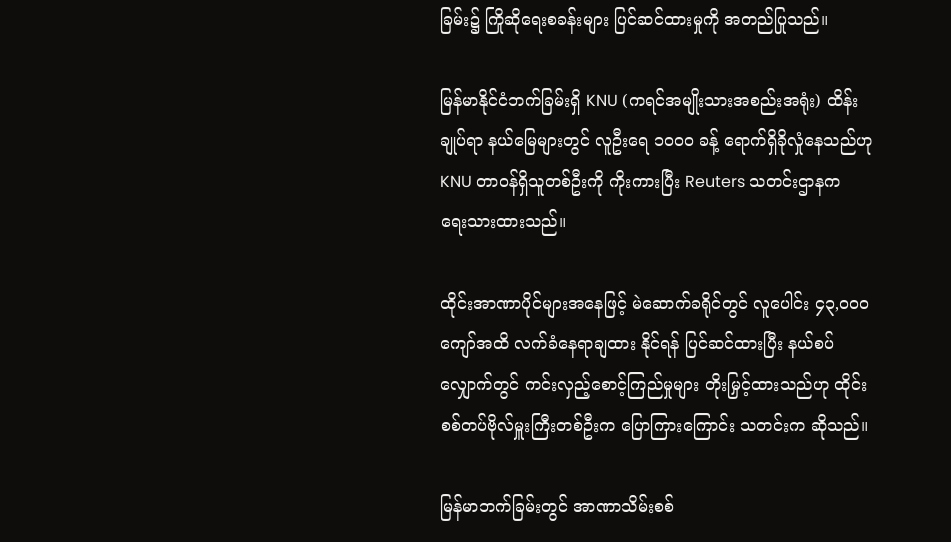ခြမ်း၌ ကြိုဆိုရေးစခန်းများ ပြင်ဆင်ထားမှုကို အတည်ပြုသည်။

မြန်မာနိုင်ငံဘက်ခြမ်းရှိ KNU (ကရင်အမျိုးသားအစည်းအရုံး) ထိန်းချုပ်ရာ နယ်မြေများတွင် လူဦးရေ ၁၀၀၀ ခန့် ရောက်ရှိခိုလှုံနေသည်ဟု KNU တာဝန်ရှိသူတစ်ဦးကို ကိုးကားပြီး Reuters သတင်းဌာနက ရေးသားထားသည်။

ထိုင်းအာဏာပိုင်များအနေဖြင့် မဲဆောက်ခရိုင်တွင် လူပေါင်း ၄၃,၀၀၀ ကျော်အထိ လက်ခံနေရာချထား နိုင်ရန် ပြင်ဆင်ထားပြီး နယ်စပ်လျှောက်တွင် ကင်းလှည့်စောင့်ကြည်မှုများ တိုးမြှင့်ထားသည်ဟု ထိုင်းစစ်တပ်ဗိုလ်မှူးကြီးတစ်ဦးက ပြောကြားကြောင်း သတင်းက ဆိုသည်။

မြန်မာဘက်ခြမ်းတွင် အာဏာသိမ်းစစ်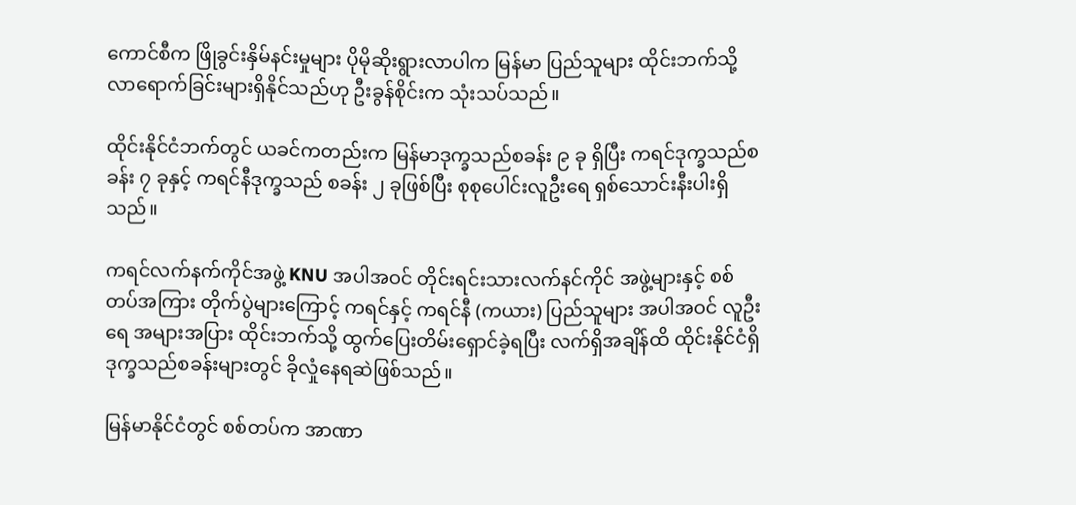ကောင်စီက ဖြိုခွင်းနှိမ်နင်းမှုများ ပိုမိုဆိုးရွားလာပါက မြန်မာ ပြည်သူများ ထိုင်းဘက်သို့ လာရောက်ခြင်းများရှိနိုင်သည်ဟု ဦးခွန်စိုင်းက သုံးသပ်သည်။

ထိုင်းနိုင်ငံဘက်တွင် ယခင်ကတည်းက မြန်မာဒုက္ခသည်စခန်း ၉ ခု ရှိပြီး ကရင်ဒုက္ခသည်စခန်း ၇ ခုနှင့် ကရင်နီဒုက္ခသည် စခန်း ၂ ခုဖြစ်ပြီး စုစုပေါင်းလူဦးရေ ရှစ်သောင်းနီးပါးရှိသည်။

ကရင်လက်နက်ကိုင်အဖွဲ့ KNU အပါအဝင် တိုင်းရင်းသားလက်နင်ကိုင် အဖွဲ့များနှင့် စစ်တပ်အကြား တိုက်ပွဲများကြောင့် ကရင်နှင့် ကရင်နီ (ကယား) ပြည်သူများ အပါအဝင် လူဦးရေ အများအပြား ထိုင်းဘက်သို့ ထွက်ပြေးတိမ်းရှောင်ခဲ့ရပြီး လက်ရှိအချိန်ထိ ထိုင်းနိုင်ငံရှိ ဒုက္ခသည်စခန်းများတွင် ခိုလှုံနေရဆဲဖြစ်သည်။

မြန်မာနိုင်ငံတွင် စစ်တပ်က အာဏာ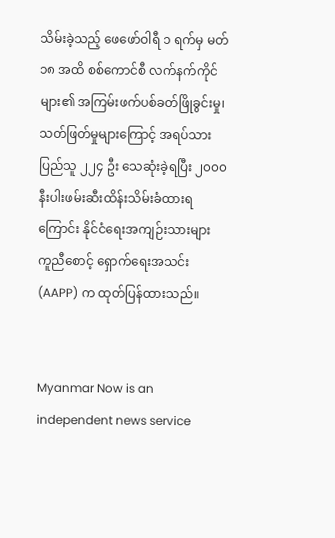သိမ်းခဲ့သည့် ဖေဖော်ဝါရီ ၁ ရက်မှ မတ် ၁၈ အထိ စစ်ကောင်စီ လက်နက်ကိုင်များ၏ အကြမ်းဖက်ပစ်ခတ်ဖြိုခွင်းမှု၊ သတ်ဖြတ်မှုများကြောင့် အရပ်သားပြည်သူ ၂၂၄ ဦး သေဆုံးခဲ့ရပြီး ၂၀၀၀ နီးပါးဖမ်းဆီးထိန်းသိမ်းခံထားရကြောင်း နိုင်ငံရေးအကျဉ်းသားများ ကူညီစောင့် ရှောက်ရေးအသင်း (AAPP) က ထုတ်ပြန်ထားသည်။


Myanmar Now is an independent news service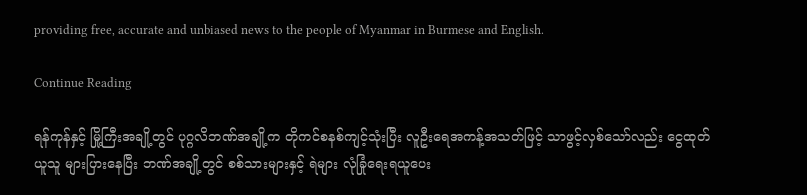providing free, accurate and unbiased news to the people of Myanmar in Burmese and English.

Continue Reading

ရန်ကုန်နှင့် မြို့ကြီးအချို့တွင် ပုဂ္ဂလိဘဏ်အချို့က တိုကင်စနစ်ကျင့်သုံးပြီး လူဦးရေအကန့်အသတ်ဖြင့် သာဖွင့်လှစ်သော်လည်း ငွေထုတ်ယူသူ များပြားနေပြီး ဘဏ်အချို့တွင် စစ်သားများနှင့် ရဲများ လုံခြုံရေးရယူပေး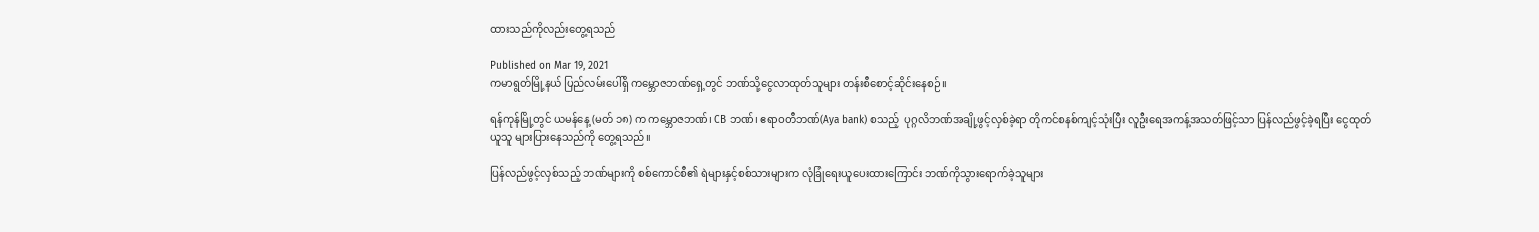ထားသည်ကိုလည်းတွေ့ရသည်

Published on Mar 19, 2021
ကမာရွတ်မြို့နယ် ပြည်လမ်းပေါ်ရှိ ကမ္ဘောဇဘဏ်ရှေ့တွင် ဘဏ်သို့ငွေလာထုတ်သူများ တန်းစီစောင့်ဆိုင်းနေစဉ်။

ရန်ကုန်မြို့တွင် ယမန်နေ့ (မတ် ၁၈) က ကမ္ဘောဇဘဏ်၊ CB ဘဏ်၊ ဧရာဝတီဘဏ်(Aya bank) စသည့်  ပုဂ္ဂလိဘဏ်အချို့ဖွင့်လှစ်ခဲ့ရာ တိုကင်စနစ်ကျင့်သုံးပြီး လူဦးရေအကန့်အသတ်ဖြင့်သာ ပြန်လည်ဖွင့်ခဲ့ရပြီး ငွေထုတ်ယူသူ များပြားနေသည်ကို တွေ့ရသည်။

ပြန်လည်ဖွင့်လှစ်သည့် ဘဏ်များကို စစ်ကောင်စီ၏ ရဲများနှင့်စစ်သားများက လုံခြုံရေးယူပေးထားကြောင်း ဘဏ်ကိုသွားရောက်ခဲ့သူများ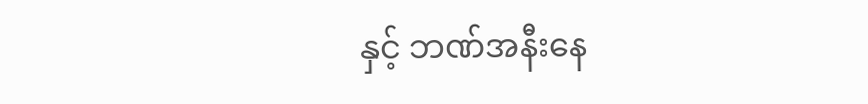နှင့် ဘဏ်အနီးနေ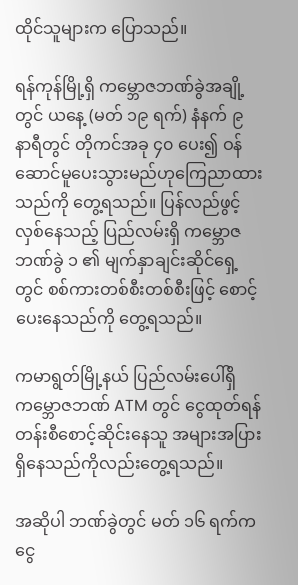ထိုင်သူများက ပြောသည်။

ရန်ကုန်မြို့ရှိ ကမ္ဘောဇဘဏ်ခွဲအချို့ တွင် ယနေ့ (မတ် ၁၉ ရက်) နံနက် ၉ နာရီတွင် တိုကင်အခု ၄၀ ပေး၍ ဝန်ဆောင်မူပေးသွားမည်ဟုကြေညာထားသည်ကို တွေ့ရသည်။ ပြန်လည်ဖွင့်လှစ်နေသည့် ပြည်လမ်းရှိ ကမ္ဘောဇဘဏ်ခွဲ ၁ ၏ မျက်နှာချင်းဆိုင်ရှေ့တွင် စစ်ကားတစ်စီးတစ်စီးဖြင့် စောင့်ပေးနေသည်ကို တွေ့ရသည်။

ကမာရွတ်မြို့နယ် ပြည်လမ်းပေါ်ရှိ ကမ္ဘောဇဘဏ် ATM တွင် ငွေထုတ်ရန် တန်းစီစောင့်ဆိုင်းနေသူ အများအပြားရှိနေသည်ကိုလည်းတွေ့ရသည်။

အဆိုပါ ဘဏ်ခွဲတွင် မတ် ၁၆ ရက်က ငွေ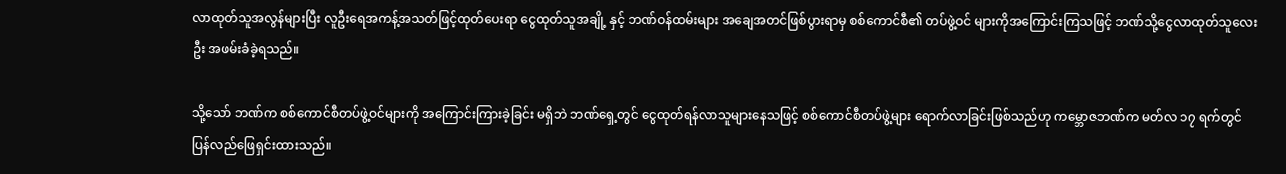လာထုတ်သူအလွန်များပြီး လူဦးရေအကန့်အသတ်ဖြင့်ထုတ်ပေးရာ ငွေထုတ်သူအချို့ နှင့် ဘဏ်ဝန်ထမ်းများ အချေအတင်ဖြစ်ပွားရာမှ စစ်ကောင်စီ၏ တပ်ဖွဲ့ဝင် များကိုအကြောင်းကြသဖြင့် ဘဏ်သို့ငွေလာထုတ်သူလေးဦး အဖမ်းခံခဲ့ရသည်။

သို့သော် ဘဏ်က စစ်ကောင်စီတပ်ဖွဲ့ဝင်များကို အကြောင်းကြားခဲ့ခြင်း မရှိဘဲ ဘဏ်ရှေ့တွင် ငွေထုတ်ရန်လာသူများနေသဖြင့် စစ်ကောင်စီတပ်ဖွဲ့များ ရောက်လာခြင်းဖြစ်သည်ဟု ကမ္ဘောဇဘဏ်က မတ်လ ၁၇ ရက်တွင် ပြန်လည်ဖြေရှင်းထားသည်။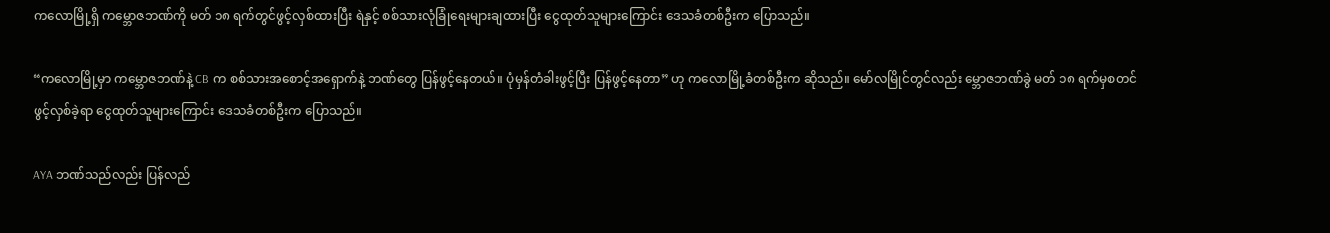ကလောမြို့ရှိ ကမ္ဘောဇဘဏ်ကို မတ် ၁၈ ရက်တွင်ဖွင့်လှစ်ထားပြီး ရဲနှင့် စစ်သားလုံခြုံရေးများချထားပြီး ငွေထုတ်သူများကြောင်း ဒေသခံတစ်ဦးက ပြောသည်။

“ကလောမြို့မှာ ကမ္ဘောဇဘဏ်နဲ့ CB က စစ်သားအစောင့်အရှောက်နဲ့ ဘဏ်တွေ ပြန်ဖွင့်နေတယ်။ ပုံမှန်တံခါးဖွင့်ပြီး ပြန်ဖွင့်နေတာ” ဟု ကလောမြို့ခံတစ်ဦးက ဆိုသည်။ မော်လမြိုင်တွင်လည်း မ္ဘောဇဘဏ်ခွဲ မတ် ၁၈ ရက်မှစတင် ဖွင့်လှစ်ခဲ့ရာ ငွေထုတ်သူများကြောင်း ဒေသခံတစ်ဦးက ပြောသည်။

AYA ဘဏ်သည်လည်း ပြန်လည်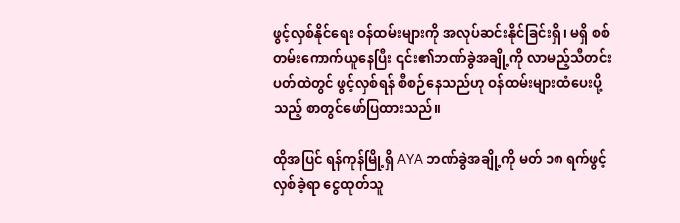ဖွင့်လှစ်နိုင်ရေး ဝန်ထမ်းများကို အလုပ်ဆင်းနိုင်ခြင်းရှိ၊ မရှိ စစ်တမ်းကောက်ယူနေပြီး ၎င်း၏ဘဏ်ခွဲအချို့ကို လာမည့်သီတင်းပတ်ထဲတွင် ဖွင့်လှစ်ရန် စီစဉ်နေသည်ဟု ဝန်ထမ်းများထံပေးပို့သည့် စာတွင်ဖော်ပြထားသည်။

ထိုအပြင် ရန်ကုန်မြို့ရှိ AYA ဘဏ်ခွဲအချို့ကို မတ် ၁၈ ရက်ဖွင့်လှစ်ခဲ့ရာ ငွေထုတ်သူ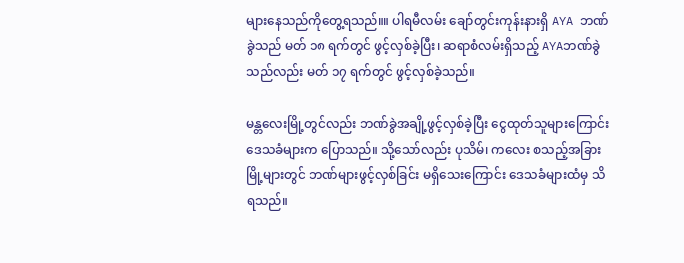များနေသည်ကိုတွေ့ရသည်။။ ပါရမီလမ်း ချော်တွင်းကုန်းနားရှိ AYA ဘဏ်ခွဲသည် မတ် ၁၈ ရက်တွင် ဖွင့်လှစ်ခဲ့ပြီး၊ ဆရာစံလမ်းရှိသည့် AYAဘဏ်ခွဲသည်လည်း မတ် ၁၇ ရက်တွင် ဖွင့်လှစ်ခဲ့သည်။

မန္တလေးမြို့တွင်လည်း ဘဏ်ခွဲအချို့ဖွင့်လှစ်ခဲ့ပြီး ငွေထုတ်သူများကြောင်း ဒေသခံများက ပြောသည်။ သို့သော်လည်း ပုသိမ်၊ ကလေး စသည့်အခြားမြို့များတွင် ဘဏ်များဖွင့်လှစ်ခြင်း မရှိသေးကြောင်း ဒေသခံများထံမှ သိရသည်။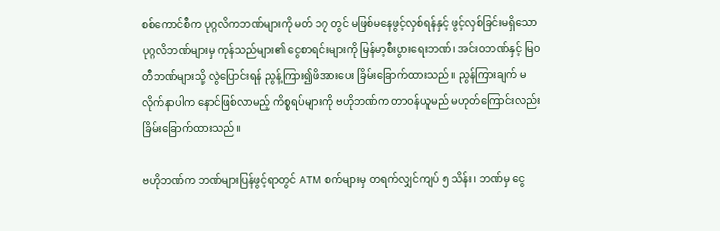စစ်ကောင်စီက ပုဂ္ဂလိကဘဏ်များကို မတ် ၁၇ တွင် မဖြစ်မနေဖွင့်လှစ်ရန်နှင့် ဖွင့်လှစ်ခြင်းမရှိသော ပုဂ္ဂလိဘဏ်များမှ ကုန်သည်များ၏ ငွေစာရင်းများကို မြန်မာ့စီးပွားရေးဘဏ်၊ အင်းဝဘဏ်နှင့် မြဝတီဘဏ်များသို့ လွဲပြောင်းရန် ညွန့်ကြား၍ဖိအားပေး ခြိမ်းခြောက်ထားသည်။ ညွန်ကြားချက် မလိုက်နာပါက နောင်ဖြစ်လာမည့် ကိစ္စရပ်များကို ဗဟိုဘဏ်က တာဝန်ယူမည် မဟုတ်ကြောင်းလည်း ခြိမ်းခြောက်ထားသည်။

ဗဟိုဘဏ်က ဘဏ်များပြန်ဖွင့်ရာတွင် ATM စက်များမှ တရက်လျှင်ကျပ် ၅ သိန်း၊ ဘဏ်မှ ငွေ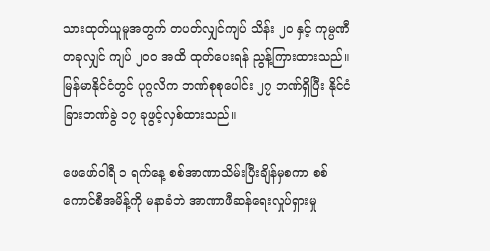သားထုတ်ယူမူအတွက် တပတ်လျှင်ကျပ် သိန်း ၂၀ နှင့် ကုမ္ပဏီတခုလျှင် ကျပ် ၂၀၀ အထိ ထုတ်ပေးရန် ညွန့်ကြားထားသည်။ မြန်မာနိုင်ငံတွင် ပုဂ္ဂလိက ဘဏ်စုစုပေါင်း ၂၇ ဘဏ်ရှိပြီး နိုင်ငံခြားဘဏ်ခွဲ ၁၇ ခုဖွင့်လှစ်ထားသည်။

ဖေဖော်ဝါရီ ၁ ရက်နေ့ စစ်အာဏာသိမ်းပြီးချိန်မှစကာ စစ်ကောင်စီအမိန့်ကို မနာခံဘဲ အာဏာဖီဆန်ရေးလှုပ်ရှားမှု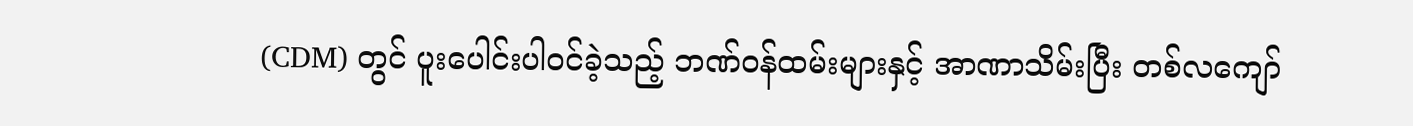(CDM) တွင် ပူးပေါင်းပါဝင်ခဲ့သည့် ဘဏ်ဝန်ထမ်းများနှင့် အာဏာသိမ်းပြီး တစ်လကျော်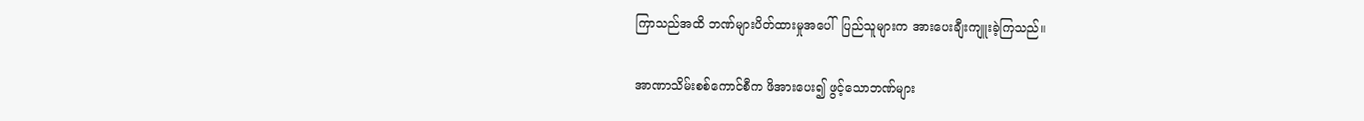ကြာသည်အထိ ဘဏ်များပိတ်ထားမှုအပေါ်  ပြည်သူများက အားပေးချီးကျူးခဲ့ကြသည်။

အာဏာသိမ်းစစ်ကောင်စီက ဖိအားပေး၍ ဖွင့်သောဘဏ်များ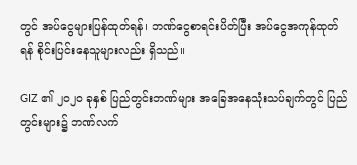တွင် အပ်ငွေများပြန်ထုတ်ရန်၊ ဘဏ်ငွေစာရင်းပိတ်ပြီး အပ်ငွေအကုန်ထုတ်ရန် စိုင်းပြင်းနေသူများလည်း ရှိသည်။

GIZ ၏ ၂၀၂၀ ခုနှစ် ပြည်တွင်းဘဏ်များ အခြေအနေသုံးသပ်ချက်တွင် ပြည်တွင်းများ၌ ဘဏ်လက်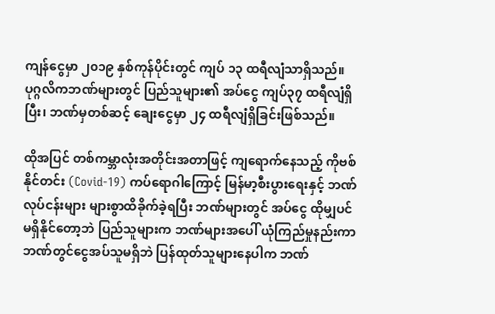ကျန်ငွေမှာ ၂၀၁၉ နှစ်ကုန်ပိုင်းတွင် ကျပ် ၁၃ ထရီလျံသာရှိသည်။ ပုဂ္ဂလိကဘဏ်များတွင် ပြည်သူများ၏ အပ်ငွေ ကျပ်၃၇ ထရီလျံရှိပြီး၊ ဘဏ်မှတစ်ဆင့် ချေးငွေမှာ ၂၄ ထရီလျံရှိခြင်းဖြစ်သည်။

ထိုအပြင် တစ်ကမ္ဘာလုံးအတိုင်းအတာဖြင့် ကျရောက်နေသည့် ကိုဗစ်နိုင်တင်း (Covid-19) ကပ်ရောဂါကြောင့် မြန်မာ့စီးပွားရေးနှင့် ဘဏ်လုပ်ငန်းများ များစွာထိခိုက်ခဲ့ရပြီး ဘဏ်များတွင် အပ်ငွေ ထိုမျှပင်မရှိနိုင်တော့ဘဲ ပြည်သူများက ဘဏ်များအပေါ် ယုံကြည်မှုနည်းကာ ဘဏ်တွင်ငွေအပ်သူမရှိဘဲ ပြန်ထုတ်သူများနေပါက ဘဏ်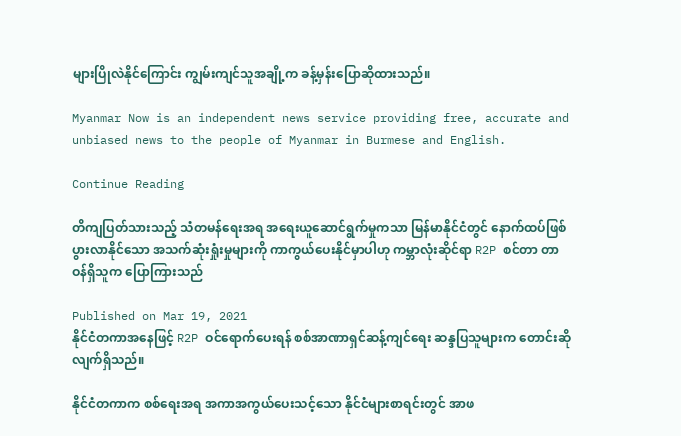များပြိုလဲနိုင်ကြောင်း ကျွမ်းကျင်သူအချို့က ခန့်မှန်းပြောဆိုထားသည်။

Myanmar Now is an independent news service providing free, accurate and unbiased news to the people of Myanmar in Burmese and English.

Continue Reading

တိကျပြတ်သားသည့် သံတမန်ရေးအရ အရေးယူဆောင်ရွက်မှုကသာ မြန်မာနိုင်ငံတွင် နောက်ထပ်ဖြစ်ပွားလာနိုင်သော အသက်ဆုံးရှုံးမှုများကို ကာကွယ်ပေးနိုင်မှာပါဟု ကမ္ဘာလုံးဆိုင်ရာ R2P စင်တာ တာဝန်ရှိသူက ပြောကြားသည်

Published on Mar 19, 2021
နိုင်ငံတကာအနေဖြင့် R2P ဝင်ရောက်ပေးရန် စစ်အာဏာရှင်ဆန့်ကျင်ရေး ဆန္ဒပြသူများက တောင်းဆိုလျက်ရှိသည်။

နိုင်ငံတကာက စစ်ရေးအရ အကာအကွယ်ပေးသင့်သော နိုင်ငံများစာရင်းတွင် အာဖ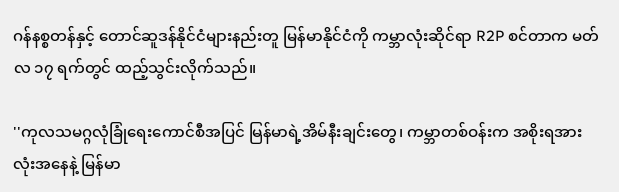ဂန်နစ္စတန်နှင့် တောင်ဆူဒန်နိုင်ငံများနည်းတူ မြန်မာနိုင်ငံကို ကမ္ဘာလုံးဆိုင်ရာ R2P စင်တာက မတ်လ ၁၇ ရက်တွင် ထည့်သွင်းလိုက်သည်။

''ကုလသမဂ္ဂလုံခြုံရေးကောင်စီအပြင် မြန်မာရဲ့အိမ်နီးချင်းတွေ၊ ကမ္ဘာတစ်ဝန်းက အစိုးရအားလုံးအနေနဲ့ မြန်မာ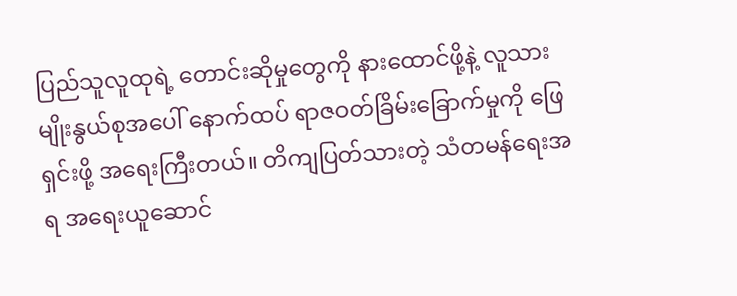ပြည်သူလူထုရဲ့ တောင်းဆိုမှုတွေကို နားထောင်ဖို့နဲ့ လူသားမျိုးနွယ်စုအပေါ် နောက်ထပ် ရာဇဝတ်ခြိမ်းခြောက်မှုကို ဖြေရှင်းဖို့ အရေးကြီးတယ်။ တိကျပြတ်သားတဲ့ သံတမန်ရေးအရ အရေးယူဆောင်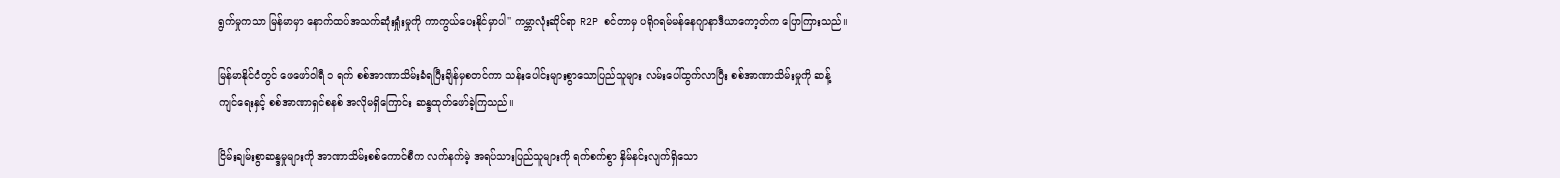ရွက်မှုကသာ မြန်မာမှာ နောက်ထပ်အသက်ဆုံးရှုံးမှုကို ကာကွယ်ပေးနိုင်မှာပါ'' ကမ္ဘာလုံးဆိုင်ရာ R2P စင်တာမှ ပရိုဂရမ်မန်နေဂျာနာဒီယာကော့တ်က ပြောကြားသည်။

မြန်မာနိုင်ငံတွင် ဖေဖော်ဝါရီ ၁ ရက် စစ်အာဏာသိမ်းခံရပြီးချိန်မှစတင်ကာ သန်းပေါင်းများစွာသောပြည်သူများ လမ်းပေါ်ထွက်လာပြီး စစ်အာဏာသိမ်းမှုကို ဆန့်ကျင်ရေးနှင့် စစ်အာဏာရှင်စနစ် အလိုမရှိကြောင်း ဆန္ဒထုတ်ဖော်ခဲ့ကြသည်။

ငြိမ်းချမ်းစွာဆန္ဒမှုများကို အာဏာသိမ်းစစ်ကောင်စီက လက်နက်မဲ့ အရပ်သားပြည်သူများကို ရက်စက်စွာ နှိမ်နင်းလျက်ရှိသော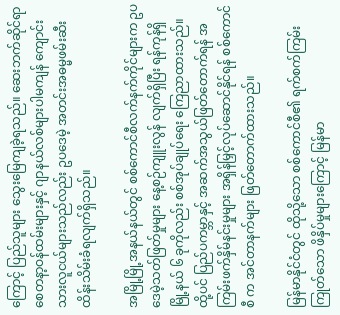ကြောင့် ပြည်သူများ သွေးမြေကျခဲ့ရသည်။ ဆေးဘက်ဆိုင်ရာ စေတနာ့ဝန်ထမ်းများနှင့် ဂျာနယ်လစ်များပါမကျန် ကျောင်းသားလူငယ်များသည်လည်း ဥပဒေမဲ့ အတင်းအဓမ္မဖမ်းဆီးထိန်းသိမ်းခံရလျက်ရှိသည်။

အမြို့မြို့အနယ်နယ်တွင် စစ်ကောင်စီလက်နက်ကိုင်များက ဥပဒေမဲ့သတ်ဖြတ်မှုများ နေ့စဉ်ကျူးလွန် လျက်ရှိပြီး ရန်ကုန်ရှိ မြို့နယ် ၆ ခုကိုလည်း စစ်အုပ်ချုပ်ရေး ကြေညာထားသည်။ ထို့ပင် ပြည်ပကမ္ဘာနှင့် အဆက်အသွယ်ဖြတ်တောက်ရန် အကြမ်းဖက်နှိမ်နင်းမှုများ အရှိန်မြှင့်လုပ်ဆောင်နိုင်ရန် စစ်ကောင်စီ က အင်တာနက်များ ဖြတ်တောက်ထားသည်။

မြန်မာနိုင်ငံတွင် ထိုသို့သော စစ်ကောင်စီ၏ ရက်စက်ကြမ်းကြုတ်သော ဖိနှိပ်မှုများကြောင့် မြန်မာ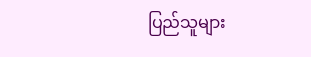ပြည်သူများ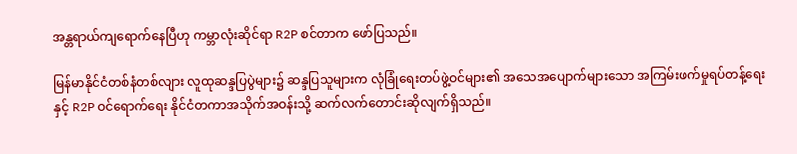အန္တရာယ်ကျရောက်နေပြီဟု ကမ္ဘာလုံးဆိုင်ရာ R2P စင်တာက ဖော်ပြသည်။

မြန်မာနိုင်ငံတစ်နံတစ်လျား လူထုဆန္ဒပြပွဲများ၌ ဆန္ဒပြသူများက လုံခြုံရေးတပ်ဖွဲ့ဝင်များ၏ အသေအပျောက်များသော အကြမ်းဖက်မှုရပ်တန့်ရေးနှင့် R2P ဝင်ရောက်ရေး နိုင်ငံတကာအသိုက်အဝန်းသို့ ဆက်လက်တောင်းဆိုလျက်ရှိသည်။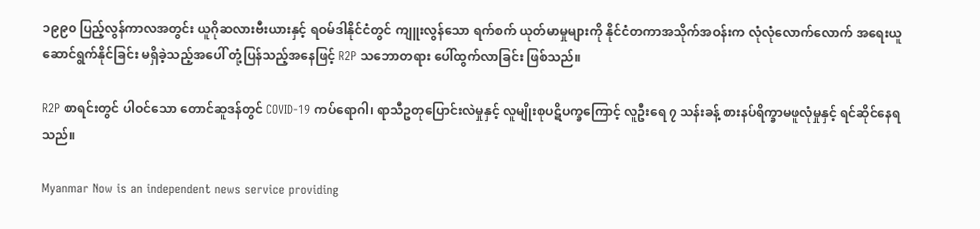၁၉၉၀ ပြည့်လွန်ကာလအတွင်း ယူဂိုဆလားဗီးယားနှင့် ရဝမ်ဒါနိုင်ငံတွင် ကျူးလွန်သော ရက်စက် ယုတ်မာမှုများကို နိုင်ငံတကာအသိုက်အဝန်းက လုံလုံလောက်လောက် အရေးယူ ဆောင်ရွက်နိုင်ခြင်း မရှိခဲ့သည့်အပေါ် တုံ့ပြန်သည့်အနေဖြင့် R2P သဘောတရား ပေါ်ထွက်လာခြင်း ဖြစ်သည်။

R2P စာရင်းတွင် ပါဝင်သော တောင်ဆူဒန်တွင် COVID-19 ကပ်ရောဂါ၊ ရာသီဥတုပြောင်းလဲမှုနှင့် လူမျိုးစုပဋိပက္ခကြောင့် လူဦးရေ ၇ သန်းခန့် စားနပ်ရိက္ခာမဖူလုံမှုနှင့် ရင်ဆိုင်နေရသည်။

Myanmar Now is an independent news service providing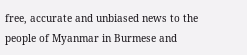free, accurate and unbiased news to the people of Myanmar in Burmese and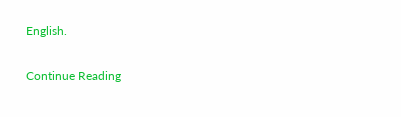English.

Continue Reading